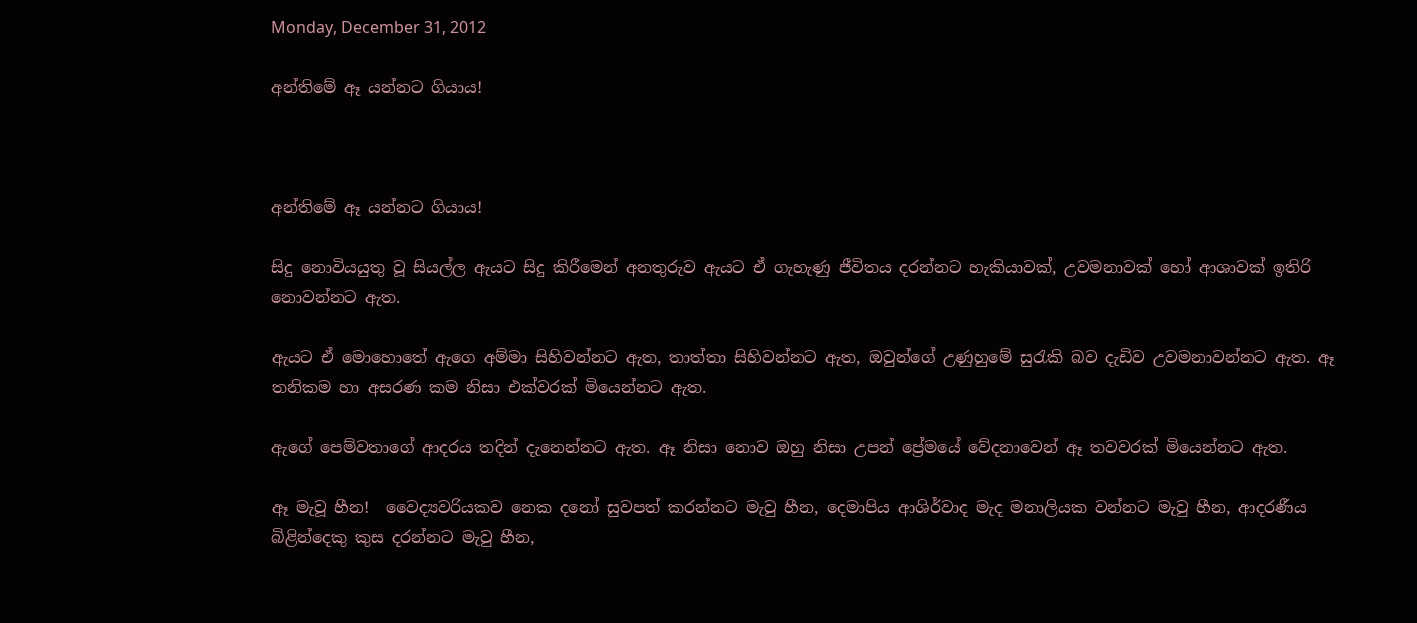Monday, December 31, 2012

අන්තිමේ ඈ යන්නට ගියාය!



අන්තිමේ ඈ යන්නට ගියාය!

සිදු නොවියයුතු වූ සියල්ල ඇයට සිදු කිරීමෙන් අනතුරුව ඇයට ඒ ගැහැණු ජීවිතය දරන්නට හැකියාවක්, උවමනාවක් හෝ ආශාවක් ඉතිරි නොවන්නට ඇත.

ඇයට ඒ මොහොතේ ඇගෙ අම්මා සිහිවන්නට ඇත, තාත්තා සිහිවන්නට ඇත, ඔවුන්ගේ උණුහුමේ සුරැකි බව දැඩිව උවමනාවන්නට ඇත. ඈ තනිකම හා අසරණ කම නිසා එක්වරක් මියෙන්නට ඇත.

ඇගේ පෙම්වතාගේ ආදරය තදින් දැනෙන්නට ඇත. ඈ නිසා නොව ඔහු නිසා උපන් ප්‍රේමයේ වේදනාවෙන් ඈ තවවරක් මියෙන්නට ඇත.

ඈ මැවූ හීන!  වෛද්‍යවරියකව නෙක දනෝ සුවපත් කරන්නට මැවු හීන, දෙමාපිය ආශිර්වාද මැද මනාලියක වන්නට මැවු හීන, ආදරණීය බිළින්දෙකු කුස දරන්නට මැවු හීන,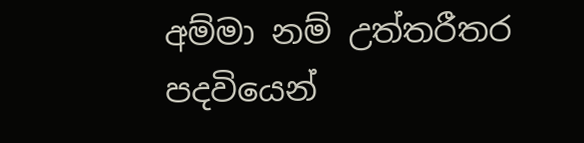අම්මා නම් උත්තරීතර පදවියෙන්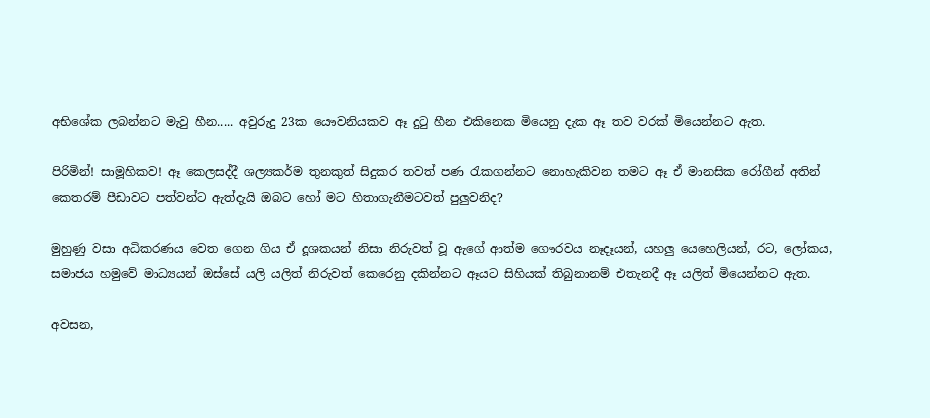අභිශේක ලබන්නට මැවු හීන..... අවුරුදු 23ක යෞවනියකව ඈ දුටු හීන එකිනෙක මියෙනු දැක ඈ තව වරක් මියෙන්නට ඇත.

පිරිමින්! සාමූහිකව! ඈ කෙලසද්දී ශල්‍යකර්ම තුනකුත් සිදුකර තවත් පණ රැකගන්නට නොහැකිවන තමට ඈ ඒ මානසික රෝගීන් අතින් කෙතරම් පීඩාවට පත්වන්ට ඇත්දැයි ඔබට හෝ මට හිතාගැනීමටවත් පුලුවනිද?

මුහුණු වසා අධිකරණය වෙත ගෙන ගිය ඒ දූශකයන් නිසා නිරුවත් වූ ඇගේ ආත්ම ගෞරවය නෑදෑයන්, යහලු යෙහෙලියන්, රට, ලෝකය, සමාජය හමුවේ මාධ්‍යයන් ඔස්සේ යලි යලිත් නිරුවත් කෙරෙනු දකින්නට ඈයට සිහියක් තිබුනානම් එතැනදී ඈ යලිත් මියෙන්නට ඇත.

අවසන,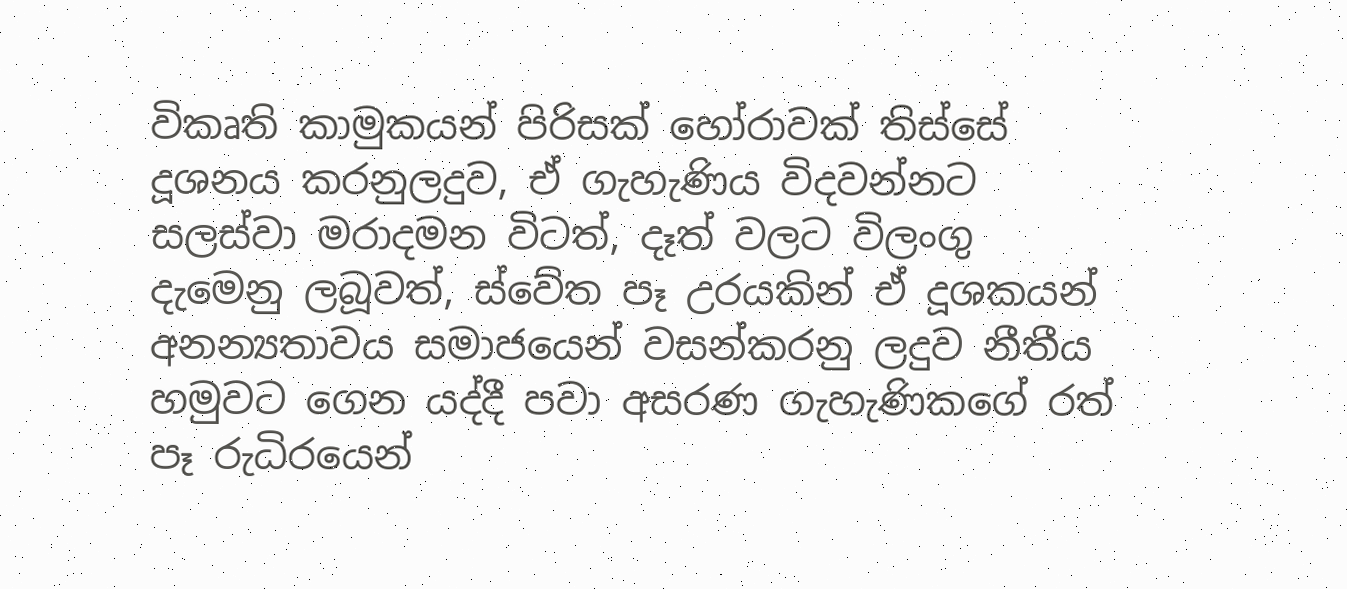විකෘති කාමුකයන් පිරිසක් හෝරාවක් තිස්සේ දූශනය කරනුලදුව, ඒ ගැහැණිය විදවන්නට සලස්වා මරාදමන විටත්, දෑත් වලට විලංගු දැමෙනු ලබූවත්, ස්වේත පෑ උරයකින් ඒ දූශකයන් අනන්‍යතාවය සමාජයෙන් වසන්කරනු ලදුව නීතීය හමුවට ගෙන යද්දී පවා අසරණ ගැහැණිකගේ රත් පෑ රුධිරයෙන්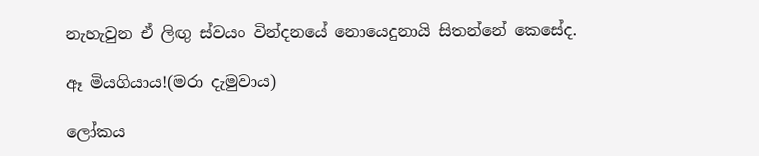නැහැවුන ඒ ලිඟු ස්වයං වින්දනයේ නොයෙදුනායි සිතන්නේ කෙසේද.

ඈ මියගියාය!(මරා දැමුවාය)

ලෝකය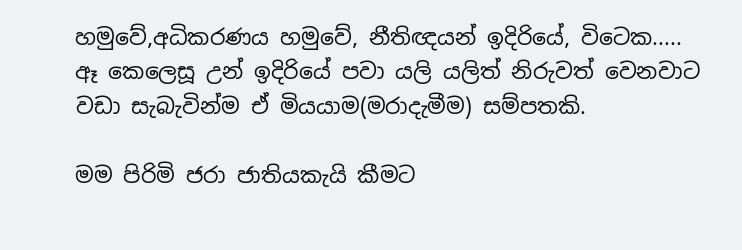හමුවේ,අධිකරණය හමුවේ, නීතිඥයන් ඉදිරියේ, විටෙක.....  ඈ කෙලෙසූ උන් ඉදිරියේ පවා යලි යලිත් නිරුවත් වෙනවාට වඩා සැබැවින්ම ඒ මියයාම(මරාදැමීම) සම්පතකි.

මම පිරිමි ජරා ජාතියකැයි කීමට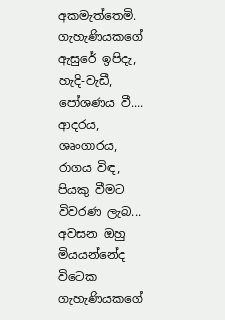අකමැත්තෙමි. ගැහැණියකගේ ඇසුරේ ඉපිදැ, හැදි-වැඩී, පෝශණය වී.... ආදරය, ශෘංගාරය, රාගය විඳ, පියකු වීමට විවරණ ලැබ... අවසන ඔහු මියයන්නේද විටෙක ගැහැණියකගේ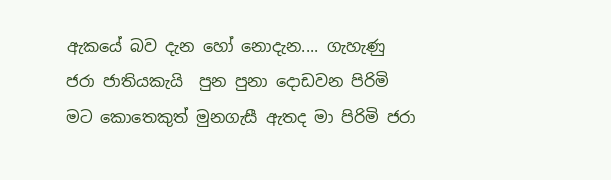ඇකයේ බව දැන හෝ නොදැන.... ගැහැණු ජරා ජාතියකැයි  පුන පුනා දොඩවන පිරිමි මට කොතෙකුත් මුනගැසී ඇතද මා පිරිමි ජරා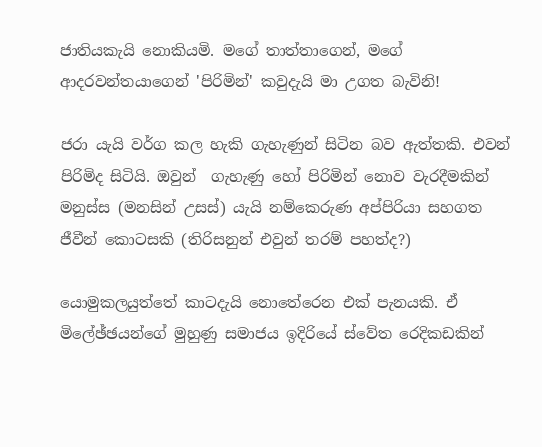ජාතියකැයි නොකියමි. මගේ තාත්තාගෙන්, මගේ ආදරවන්තයාගෙන් 'පිරිමින්' කවුදැයි මා උගත බැවිනි!

ජරා යැයි වර්ග කල හැකි ගැහැණුන් සිටින බව ඇත්තකි. එවන් පිරිමිද සිටියි. ඔවුන්  ගැහැණු හෝ පිරිමින් නොව වැරදීමකින් මනුස්ස (මනසින් උසස්) යැයි නම්කෙරුණ අප්පිරියා සහගත ජීවීන් කොටසකි (තිරිසනුන් එවුන් තරම් පහත්ද?)

යොමුකලයුත්තේ කාටදැයි නොතේරෙන එක් පැනයකි. ඒ මිලේඡ්ඡයන්ගේ මුහුණු සමාජය ඉදිරියේ ස්වේත රෙදිකඩකින්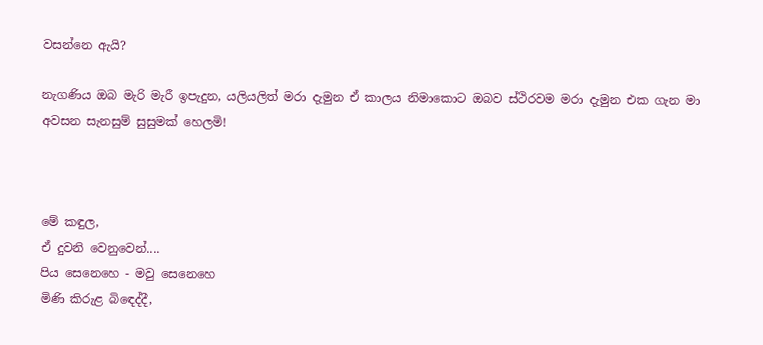වසන්නෙ ඇයි?

නැගණිය ඔබ මැරි මැරී ඉපැදුන, යලියලිත් මරා දැමුන ඒ කාලය නිමාකොට ඔබව ස්ථිරවම මරා දැමුන එක ගැන මා අවසන සැනසුම් සුසුමක් හෙලමි!



මේ කඳුල,
ඒ දුවනි වෙනුවෙන්....
පිය සෙනෙහෙ - මවු සෙනෙහෙ
මිණි කිරුළ බිඳෙද්දී,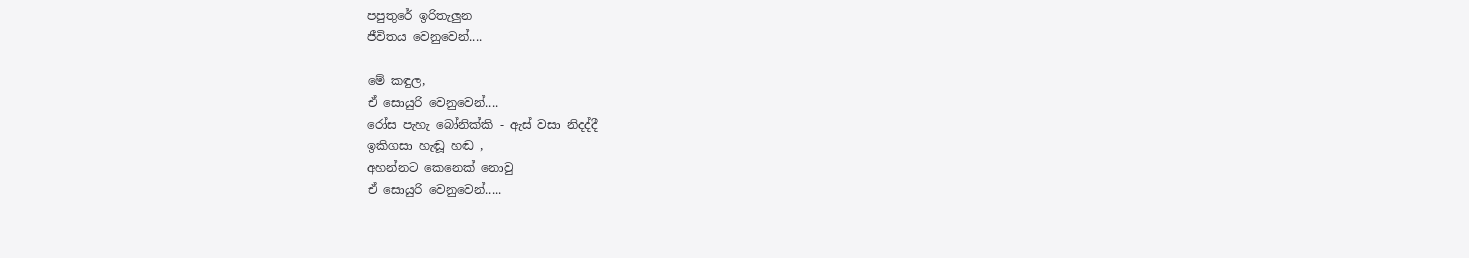පපුතුරේ ඉරිතැලුන
ජීවිතය වෙනුවෙන්....

මේ කඳුල,
ඒ සොයුරි වෙනුවෙන්....
රෝස පැහැ බෝනික්කි - ඇස් වසා නිදද්දී
ඉකිගසා හැඬූ හඬ ,
අහන්නට කෙනෙක් නොවු
ඒ සොයුරි වෙනුවෙන්.....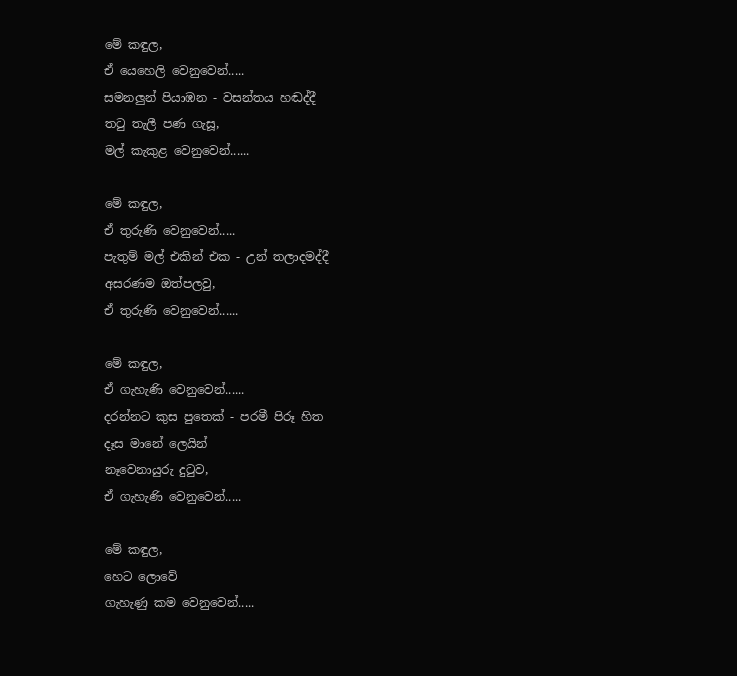මේ කඳුල,
ඒ යෙහෙලි වෙනුවෙන්.....
සමනලුන් පියාඹන - වසන්තය හඬද්දී
තටු තැලී පණ ගැසූ,
මල් කැකුළ වෙනුවෙන්......

මේ කඳුල,
ඒ තුරුණි වෙනුවෙන්.....
පැතුම් මල් එකින් එක - උන් තලාදමද්දී
අසරණම ඔත්පලවු,
ඒ තුරුණි වෙනුවෙන්......

මේ කඳුල,
ඒ ගැහැණි වෙනුවෙන්......
දරන්නට කුස පුතෙක් - පරමී පිරූ හිත
දෑස මානේ ලෙයින්
නෑවෙනායුරු දුටුව,
ඒ ගැහැණි වෙනුවෙන්.....

මේ කඳුල,
හෙට ලොවේ
ගැහැණු කම වෙනුවෙන්.....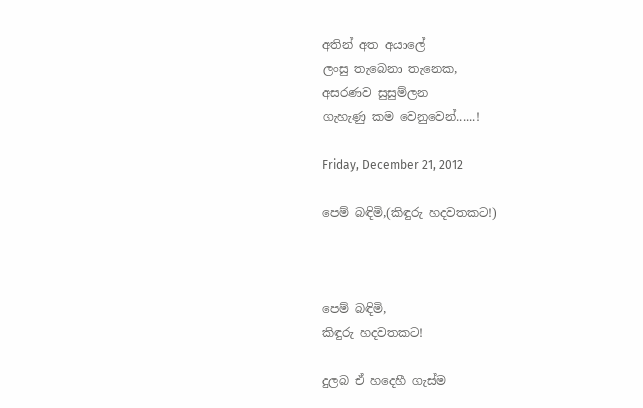අතින් අත අයාලේ
ලංසු තැබෙනා තැනෙක,
අසරණව සුසුම්ලන
ගැහැණු කම වෙනුවෙන්......!

Friday, December 21, 2012

පෙම් බඳිමි,(කිඳුරු හදවතකට!)



පෙම් බඳිමි,
කිඳුරු හදවතකට!

දුලබ ඒ හදෙහී ගැස්ම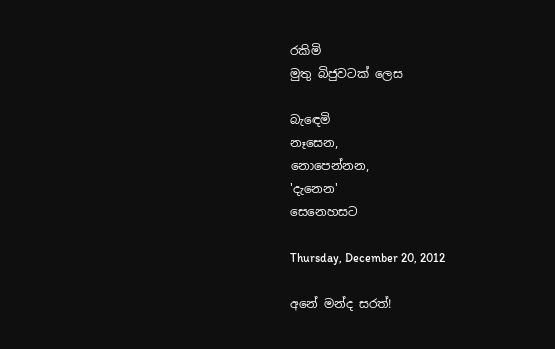රකිමි
මුතු බිජුවටක් ලෙස

බැඳෙමි
නෑසෙන,
නොපෙන්නන,
'දැනෙන'
සෙනෙහසට

Thursday, December 20, 2012

අනේ මන්ද සරත්!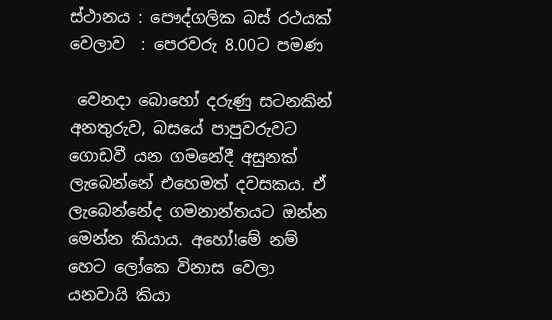ස්ථානය : පෞද්ගලික බස් රථයක්
වෙලාව  : පෙරවරු 8.00ට පමණ

 වෙනදා බොහෝ දරුණු සටනකින් අනතුරුව, බසයේ පාපුවරුවට ගොඩවී යන ගමනේදී අසුනක් ලැබෙන්නේ එහෙමත් දවසකය. ඒ ලැබෙන්නේද ගමනාන්තයට ඔන්න මෙන්න කියාය. අහෝ!මේ නම් හෙට ලෝකෙ විනාස වෙලා යනවායි කියා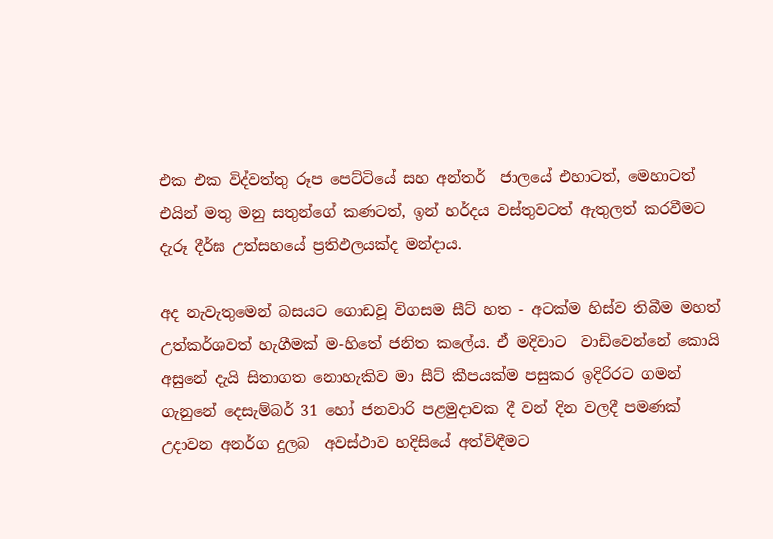එක එක විද්වත්තු රූප පෙට්ටියේ සහ අන්තර්  ජාලයේ එහාටත්, මෙහාටත් එයින් මතු මනු සතුන්ගේ කණටත්, ඉන් හර්දය වස්තුවටත් ඇතුලත් කරවීමට දැරූ දීර්ඝ උත්සහයේ ප්‍රතිඵලයක්ද මන්දාය.

අද නැවැතුමෙන් බසයට ගොඩවූ විගසම සීට් හත - අටක්ම හිස්ව තිබීම මහත් උත්කර්ශවත් හැගීමක් ම-හිතේ ජනිත කලේය. ඒ මදිවාට  වාඩිවෙන්නේ කොයි අසුනේ දැයි සිතාගත නොහැකිව මා සීට් කීපයක්ම පසුකර ඉදිරිරට ගමන් ගැනුනේ දෙසැම්බර් 31 හෝ ජනවාරි පළමුදාවක දී වන් දින වලදී පමණක් උදාවන අනර්ග දුලබ  අවස්ථාව හදිසියේ අත්විඳීමට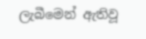ලැබීමෙන් ඇතිවූ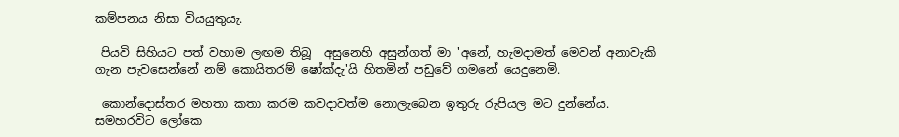කම්පනය නිසා වියයුතුයැ.

 පියවි සිහියට පත් වහාම ලඟම තිබූ  අසුනෙහි අසුන්ගත් මා 'අනේ, හැමදාමත් මෙවන් අනාවැකි ගැන පැවසෙන්නේ නම් කොයිතරම් ෂෝක්දැ'යි හිතමින් පඩුවේ ගමනේ යෙදුනෙමි.

 කොන්දොස්තර මහතා කතා කරම කවදාවත්ම නොලැබෙන ඉතුරු රුපියල මට දුන්නේය. සමහරවිට ලෝකෙ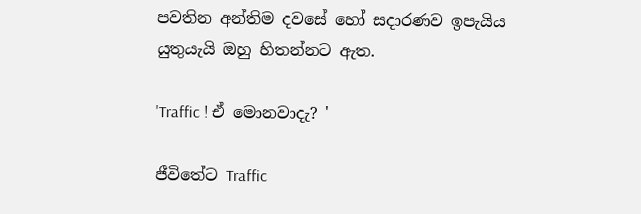පවතින අන්තිම දවසේ හෝ සදාරණව ඉපැයිය යුතුයැයි ඔහු හිතන්නට ඇත.

'Traffic ! ඒ මොනවාදැ? '

ජීවිතේට Traffic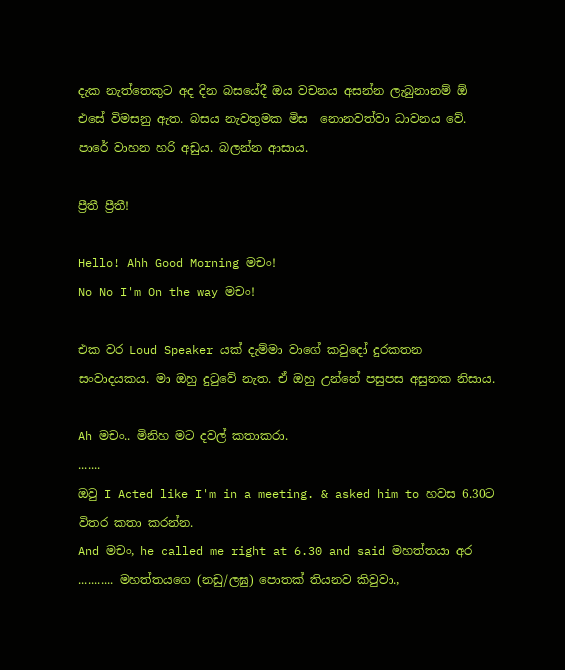දැක නැත්තෙකුට අද දින බසයේදී ඔය වචනය අසන්න ලැබුනානම් ඕ එසේ විමසනු ඇත. බසය නැවතුමක මිස  නොනවත්වා ධාවනය වේ. පාරේ වාහන හරි අඩුය. බලන්න ආසාය.

ප්‍රීතී ප්‍රීතී!

Hello! Ahh Good Morning මචං!
No No I'm On the way මචං!

එක වර Loud Speaker යක් දැම්මා වාගේ කවුදෝ දුරකතන සංවාදයකය. මා ඔහු දුටුවේ නැත. ඒ ඔහු උන්නේ පසුපස අසුනක නිසාය.

Ah මචං.. මිනිහ මට දවල් කතාකරා.
.......
ඔවු I Acted like I'm in a meeting. & asked him to හවස 6.30ට විතර කතා කරන්න.
And මචං, he called me right at 6.30 and said මහත්තයා අර ........... මහත්තයගෙ (නඩු/ලඝු) පොතක් තියනව කිවුවා.,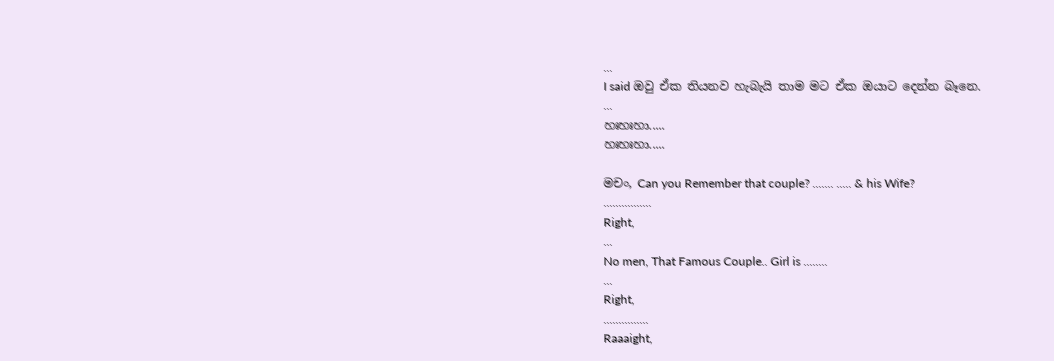...
I said ඔවු ඒක තියනව හැබැයි තාම මට ඒක ඔයාට දෙන්න බෑනෙ.
...
හඃහඃහා.....
හඃහඃහා.....

මචං, Can you Remember that couple? ....... ..... & his Wife?
................
Right,
...
No men, That Famous Couple.. Girl is ........
...
Right,
...............
Raaaight,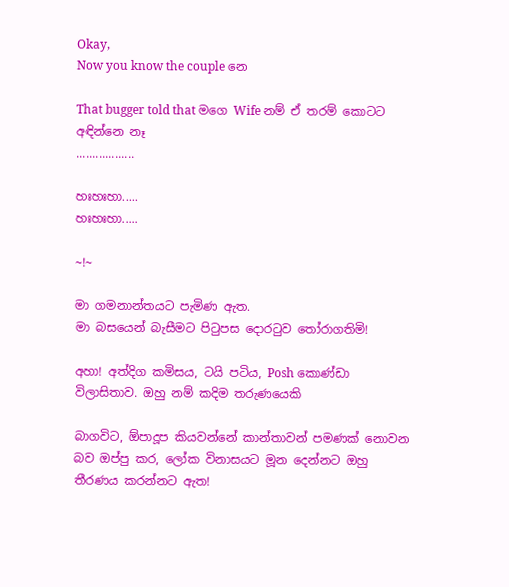Okay,
Now you know the couple නෙ

That bugger told that මගෙ Wife නම් ඒ තරම් කොටට අඳින්නෙ නෑ
..................

හඃහඃහා.....
හඃහඃහා.....

~!~

මා ගමනාන්තයට පැමිණ ඇත.
මා බසයෙන් බැසීමට පිටුපස දොරටුව තෝරාගතිමි!

අහා! අත්දිග කමිසය, ටයි පටිය, Posh කොණ්ඩා විලාසිතාව. ඔහු නම් කදිම තරුණයෙකි

බාගවිට, ඕපාදූප කියවන්නේ කාන්තාවන් පමණක් නොවන බව ඔප්පු කර, ලෝක විනාසයට මූන දෙන්නට ඔහු තීරණය කරන්නට ඇත!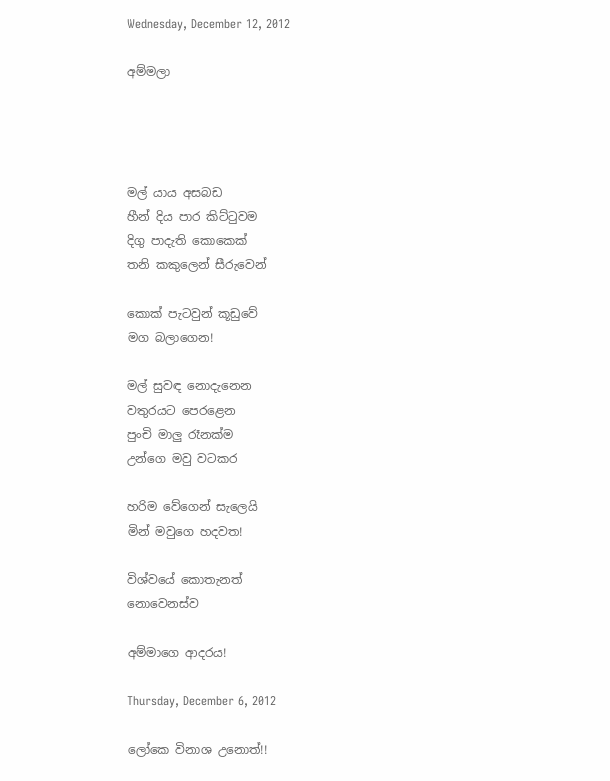Wednesday, December 12, 2012

අම්මලා




මල් යාය අසබඩ
හීන් දිය පාර කිට්ටුවම
දිගු පාදැති කොකෙක්
තනි කකුලෙන් සීරුවෙන්

කොක් පැටවුන් කූඩුවේ
මග බලාගෙන!

මල් සුවඳ නොදැනෙන
වතුරයට පෙරළෙන
පුංචි මාලු රෑනක්ම
උන්ගෙ මවු වටකර

හරිම වේගෙන් සැලෙයි
මින් මවුගෙ හදවත!

විශ්වයේ කොතැනත්
නොවෙනස්ව

අම්මාගෙ ආදරය!

Thursday, December 6, 2012

ලෝකෙ විනාශ උනොත්!!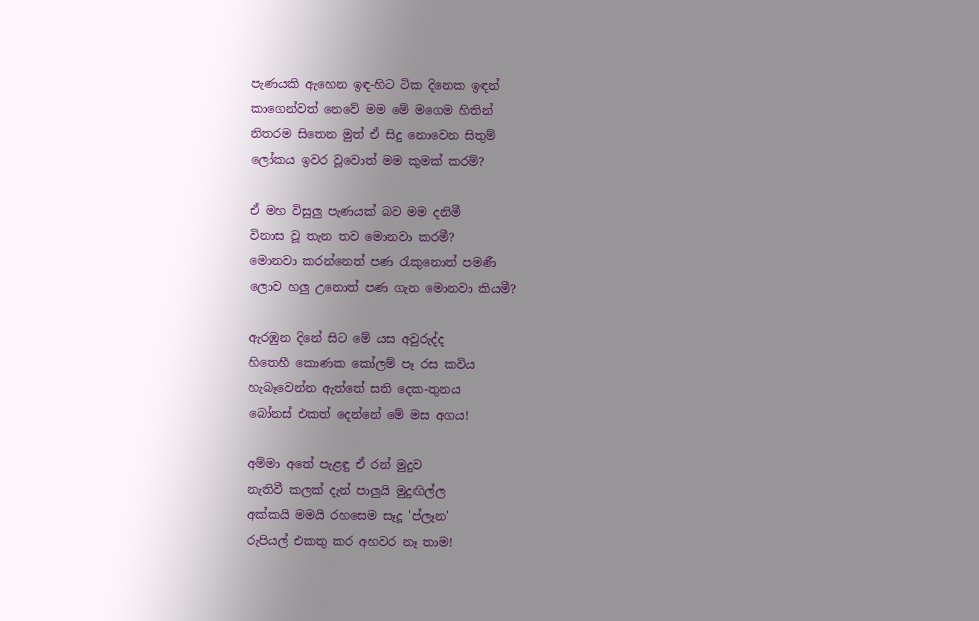පැණයකි ඇහෙන ඉඳ-හිට ටික දිනෙක ඉඳන්
කාගෙන්වත් නෙවේ මම මේ මගෙම හිතින්
නිතරම සිතෙන මුත් ඒ සිදු නොවෙන සිතුම්
ලෝකය ඉවර වූවොත් මම කුමක් කරම්?

ඒ මහ විසුලු පැණයක් බව මම දනිමී
විනාස වූ තැන තව මොනවා කරමී?
මොනවා කරන්නෙත් පණ රැකුනොත් පමණී
ලොව හලු උනොත් පණ ගැන මොනවා කියමී?

ඇරඹුන දිනේ සිට මේ යස අවුරුද්ද
හිතෙහී කොණක කෝලම් පෑ රස කවිය
හැබෑවෙන්න ඇත්තේ සති දෙක-තුනය
බෝනස් එකත් දෙන්නේ මේ මස අගය!

අම්මා අතේ පැළඳු ඒ රන් මුදුව
නැතිවී කලක් දැන් පාලුයි මුදුඟිල්ල
අක්කයි මමයි රහසෙම සෑදූ 'ප්ලෑන'
රුපියල් එකතු කර අහවර නෑ තාම!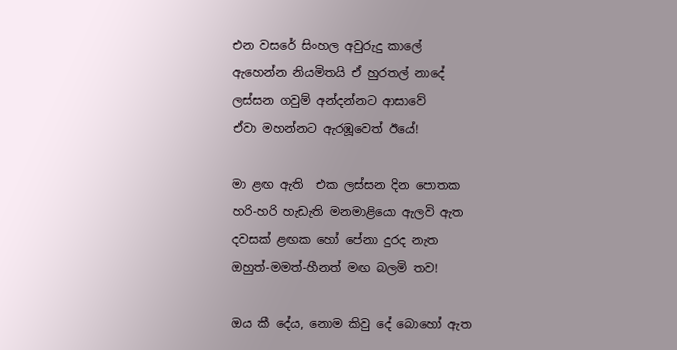එන වසරේ සිංහල අවුරුදු කාලේ
ඇහෙන්න නියමිතයි ඒ හුරතල් නාදේ
ලස්සන ගවුම් අන්දන්නට ආසාවේ
ඒවා මහන්නට ඇරඹූවෙත් ඊයේ!

මා ළඟ ඇති  එක ලස්සන දින පොතක
හරි-හරි හැඩැති මනමාළියො ඇලවි ඇත
දවසක් ළඟක හෝ පේනා දුරද නැත
ඔහුත්-මමත්-හීනත් මඟ බලමි තව!

ඔය කී දේය, නොම කිවු දේ බොහෝ ඇත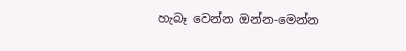හැබෑ වෙන්න ඔන්න-මෙන්න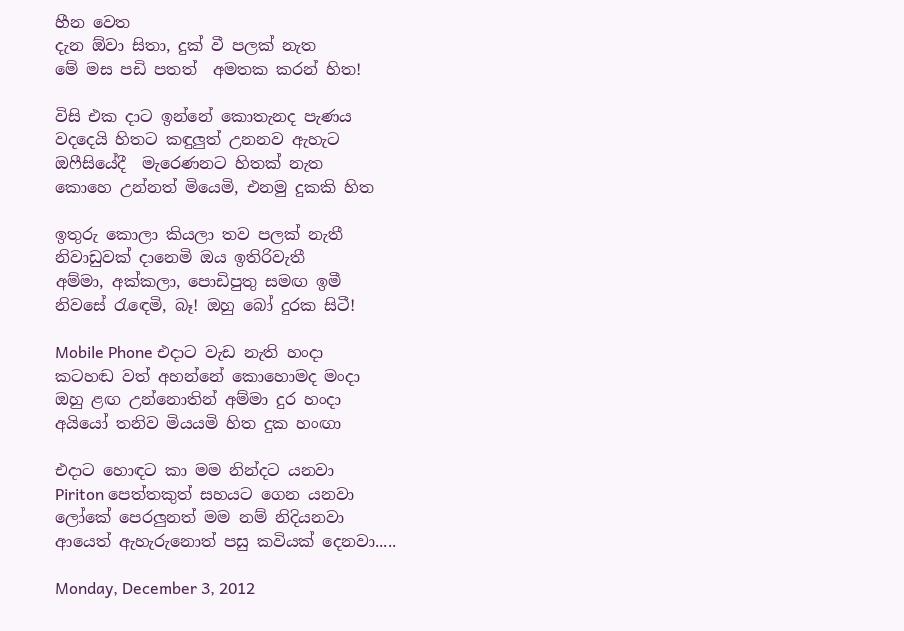හීන වෙත
දැන ඕවා සිතා, දුක් වී පලක් නැත
මේ මස පඩි පතත්  අමතක කරන් හිත!

විසි එක දාට ඉන්නේ කොතැනද පැණය
වදදෙයි හිතට කඳුලුත් උනනව ඇහැට
ඔෆීසියේදී  මැරෙණනට හිතක් නැත
කොහෙ උන්නත් මියෙමි, එනමු දුකකි හිත

ඉතුරු කොලා කියලා තව පලක් නැතී
නිවාඩුවක් දානෙමි ඔය ඉතිරිවැතී
අම්මා, අක්කලා, පොඩිපුතු සමඟ ඉමී
නිවසේ රැඳෙමි, බෑ! ඔහු බෝ දුරක සිටී!

Mobile Phone එදාට වැඩ නැති හංදා
කටහඬ වත් අහන්නේ කොහොමද මංදා
ඔහු ළඟ උන්නොතින් අම්මා දුර හංදා
අයියෝ තනිව මියයමි හිත දුක හංඟා

එදාට හොඳට කා මම නින්දට යනවා
Piriton පෙත්තකුත් සහයට ගෙන යනවා
ලෝකේ පෙරලුනත් මම නම් නිදියනවා
ආයෙත් ඇහැරුනොත් පසු කවියක් දෙනවා.....

Monday, December 3, 2012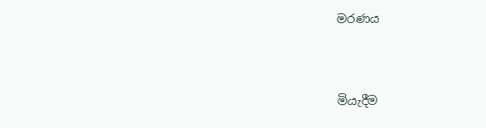මරණය



මියැදීම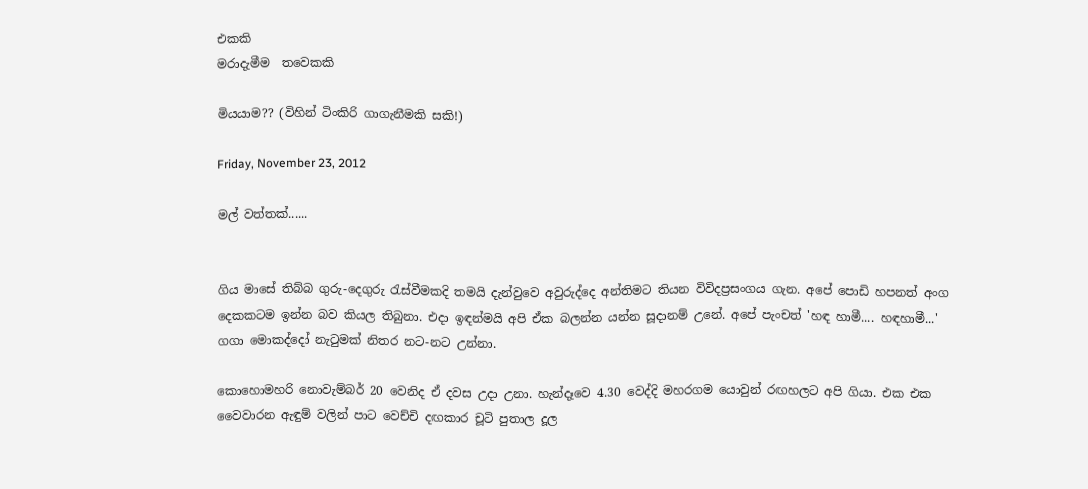එකකි
මරාදැමීම  තවෙකකි

මියයාම?? (විහින් ටිංකිරි ගාගැනීමකි සකි!)

Friday, November 23, 2012

මල් වත්තක්......


ගිය මාසේ තිබ්බ ගුරු-දෙගුරු රැස්වීමකදි තමයි දැන්වුවෙ අවුරුද්දෙ අන්තිමට තියන විවිදප්‍රසංගය ගැන. අපේ පොඩි හපනත් අංග දෙකකටම ඉන්න බව කියල තිබුනා. එදා ඉඳන්මයි අපි ඒක බලන්න යන්න සූදානම් උනේ. අපේ පැංචත් 'හඳ හාමී.... හඳහාමී...' ගගා මොකද්දෝ නැටුමක් නිතර නට-නට උන්නා.

කොහොමහරි නොවැම්බර් 20 වෙනිද ඒ දවස උදා උනා. හැන්දෑවෙ 4.30 වෙද්දි මහරගම යොවුන් රඟහලට අපි ගියා. එක එක වෛවාරන ඇඳුම් වලින් පාට වෙච්චි දඟකාර චූටි පුතාල දූල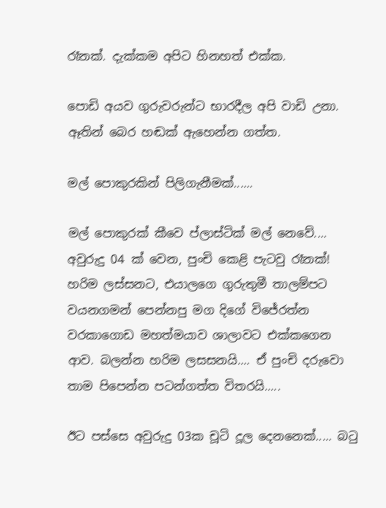රෑනක්. දැක්කම අපිට හිනහත් එක්ක.

පොඩි අයව ගුරුවරුන්ට භාරදීල අපි වාඩි උනා. ඈතින් බෙර හඬක් ඇහෙන්න ගත්ත.

මල් පොකුරකින් පිලිගැනීමක්......

මල් පොකුරක් කීවෙ ප්ලාස්ටික් මල් නෙවේ.... අවුරුදු 04 ක් වෙන, පුංචි කෙළි පැටවු රෑනක්! හරිම ලස්සනට, එයාලගෙ ගුරුතුමී තාලම්පට වයනගමන් පෙන්නපු මග දිගේ විජේරත්න වරකාගොඩ මහත්මයාව ශාලාවට එක්කගෙන ආව. බලන්න හරිම ලසසනයි.... ඒ පුංචි දරුවො තාම පිපෙන්න පටන්ගත්ත විතරයි.....

ඊට පස්සෙ අවුරුදු 03ක චූටි දූල දෙනනෙක්..... බටු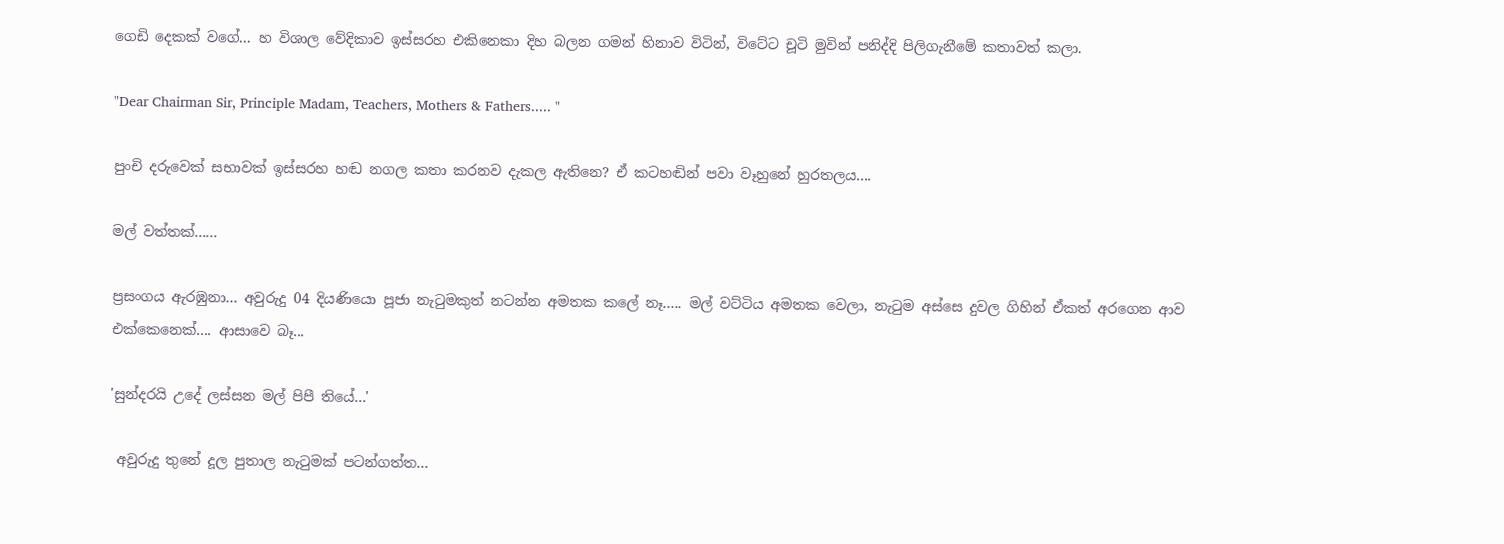ගෙඩි දෙකක් වගේ... හ විශාල වේදිකාව ඉස්සරහ එකිනෙකා දිහ බලන ගමන් හිනාව විටින්, විටේට චූටි මුවින් පනිද්දි පිලිගැනීමේ කතාවත් කලා.

"Dear Chairman Sir, Principle Madam, Teachers, Mothers & Fathers..... "

පුංචි දරුවෙක් සභාවක් ඉස්සරහ හඬ නගල කතා කරනව දැකල ඇතිනෙ? ඒ කටහඬින් පවා වෑහුනේ හුරතලය....

මල් වත්තක්......

ප්‍රසංගය ඇරඹුනා... අවුරුදු 04 දියණියො පූජා නැටුමකුත් නටන්න අමතක කලේ නෑ..... මල් වට්ටිය අමතක වෙලා, නැටුම අස්සෙ දුවල ගිහින් ඒකත් අරගෙන ආව එක්කෙනෙක්.... ආසාවෙ බෑ...

'සුන්දරයි උදේ ලස්සන මල් පිපී තියේ...'

 අවුරුදු තුනේ දූල පුතාල නැටුමක් පටන්ගත්ත...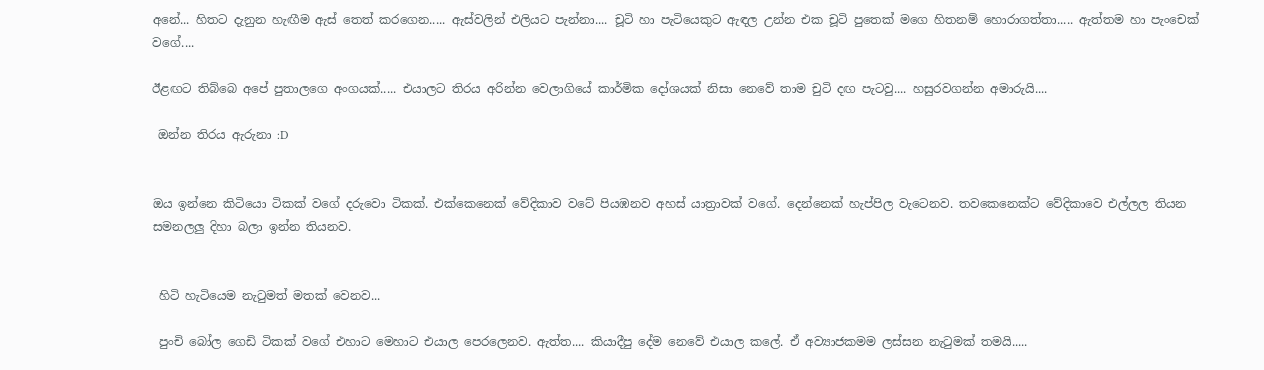අනේ... හිතට දැනුන හැඟීම ඇස් තෙත් කරගෙන..... ඇස්වලින් එලියට පැන්නා.... චූටි හා පැටියෙකුට ඇඳල උන්න එක චූටි පුතෙක් මගෙ හිතනම් හොරාගත්තා..... ඇත්තම හා පැංචෙක් වගේ....

ඊළඟට තිබ්බෙ අපේ පුතාලගෙ අංගයක්..... එයාලට තිරය අරින්න වෙලාගියේ කාර්මික දෝශයක් නිසා නෙවේ තාම චුටි දඟ පැටවු.... හසුරවගන්න අමාරුයි....

 ඔන්න තිරය ඇරුනා :D


ඔය ඉන්නෙ කිටියො ටිකක් වගේ දරුවො ටිකක්. එක්කෙනෙක් වේදිකාව වටේ පියඹනව අහස් යාත්‍රාවක් වගේ. දෙන්නෙක් හැප්පිල වැටෙනව. තවකෙනෙක්ට වේදිකාවෙ එල්ලල තියන සමනලලු දිහා බලා ඉන්න තියනව.


 හිටි හැටියෙම නැටුමත් මතක් වෙනව...

 පුංචි බෝල ගෙඩි ටිකක් වගේ එහාට මෙහාට එයාල පෙරලෙනව. ඇත්ත.... කියාදීපු දේම නෙවේ එයාල කලේ. ඒ අව්‍යාජකමම ලස්සන නැටුමක් තමයි.....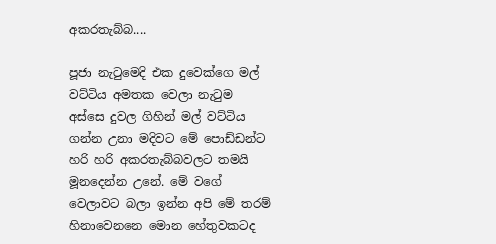අකරතැබ්බ....

පූජා නැටුමෙදි එක දුවෙක්ගෙ මල් වට්ටිය අමතක වෙලා නැටුම අස්සෙ දුවල ගිහින් මල් වට්ටිය ගන්න උනා මදිවට මේ පොඩ්ඩන්ට හරි හරි අකරතැබ්බවලට තමයි මූනදෙන්න උනේ. මේ වගේ වෙලාවට බලා ඉන්න අපි මේ තරම් හිනාවෙනනෙ මොන හේතුවකටද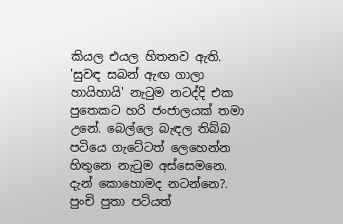කියල එයල හිතනව ඇති. 'සුවඳ සබන් ඇඟ ගාලා හායිහායි' නැටුම නටද්දි එක පුතෙකට හරි ජංජාලයක් තමා උනේ. බෙල්ලෙ බැඳල තිබ්බ පටියෙ ගැටේටත් ලෙහෙන්න හිතුනෙ නැටුම අස්සෙමනෙ. දැන් කොහොමද නටන්නෙ?. පුංචි පුතා පටියත්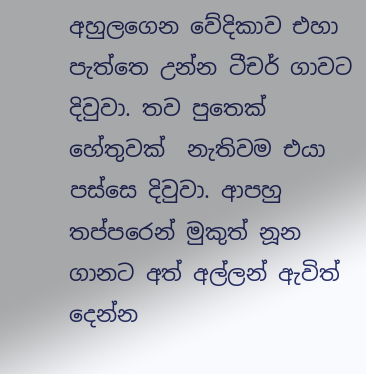අහුලගෙන වේදිකාව එහා පැත්තෙ උන්න ටීචර් ගාවට දිවුවා. තව පුතෙක් හේතුවක්  නැතිවම එයා පස්සෙ දිවුවා. ආපහු තප්පරෙන් මුකුත් නූන ගානට අත් අල්ලන් ඇවිත් දෙන්න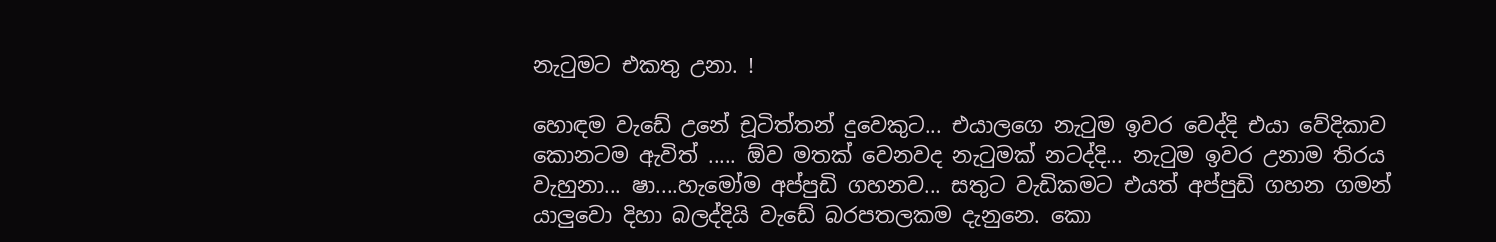නැටුමට එකතු උනා. !

හොඳම වැඩේ උනේ චූටිත්තන් දුවෙකුට... එයාලගෙ නැටුම ඉවර වෙද්දි එයා වේදිකාව කොනටම ඇවිත් ..... ඕව මතක් වෙනවද නැටුමක් නටද්දි... නැටුම ඉවර උනාම තිරය වැහුනා... ෂා....හැමෝම අප්පුඩි ගහනව... සතුට වැඩිකමට එයත් අප්පුඩි ගහන ගමන් යාලුවො දිහා බලද්දියි වැඩේ බරපතලකම දැනුනෙ. කො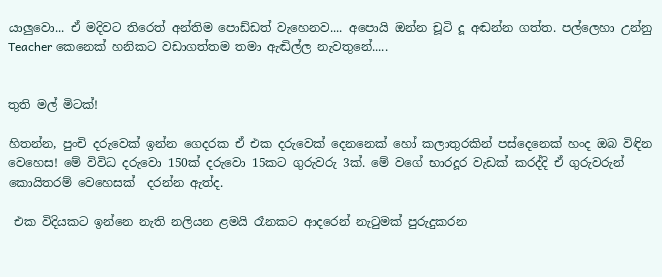යාලුවො... ඒ මදිවට තිරෙත් අන්තිම පොඩ්ඩත් වැහෙනව.... අපොයි ඔන්න චූටි දූ අඬන්න ගත්ත. පල්ලෙහා උන්නු Teacher කෙනෙක් හනිකට වඩාගත්තම තමා ඇඬිල්ල නැවතුනේ.....


තුති මල් මිටක්!

හිතන්න, පුංචි දරුවෙක් ඉන්න ගෙදරක ඒ එක දරුවෙක් දෙනනෙක් හෝ කලාතුරකින් පස්දෙනෙක් හංද ඔබ විඳින වෙහෙස! මේ විවිධ දරුවො 150ක් දරුවො 15කට ගුරුවරු 3ක්. මේ වගේ භාරදූර වැඩක් කරද්දි ඒ ගුරුවරුන් කොයිතරම් වෙහෙසක්  දරන්න ඇත්ද.

 එක විදියකට ඉන්නෙ නැති නලියන ළමයි රෑනකට ආදරෙන් නැටුමක් පුරුදුකරන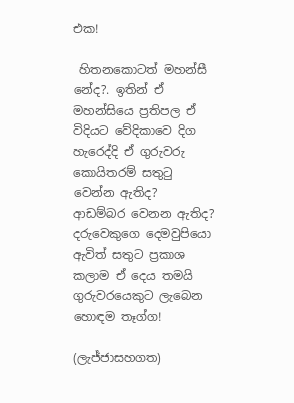එක!

 හිතනකොටත් මහන්සී නේද?. ඉතින් ඒ මහන්සියෙ ප්‍රතිපල ඒ විදියට වේදිකාවෙ දිග හැරෙද්දි ඒ ගුරුවරු කොයිතරම් සතුටු වෙන්න ඇතිද? ආඩම්බර වෙනන ඇතිද? දරුවෙකුගෙ දෙමවුපියො ඇවිත් සතුට ප්‍රකාශ කලාම ඒ දෙය තමයි ගුරුවරයෙකුට ලැබෙන හොඳම තෑග්ග!

(ලැජ්ජාසහගත)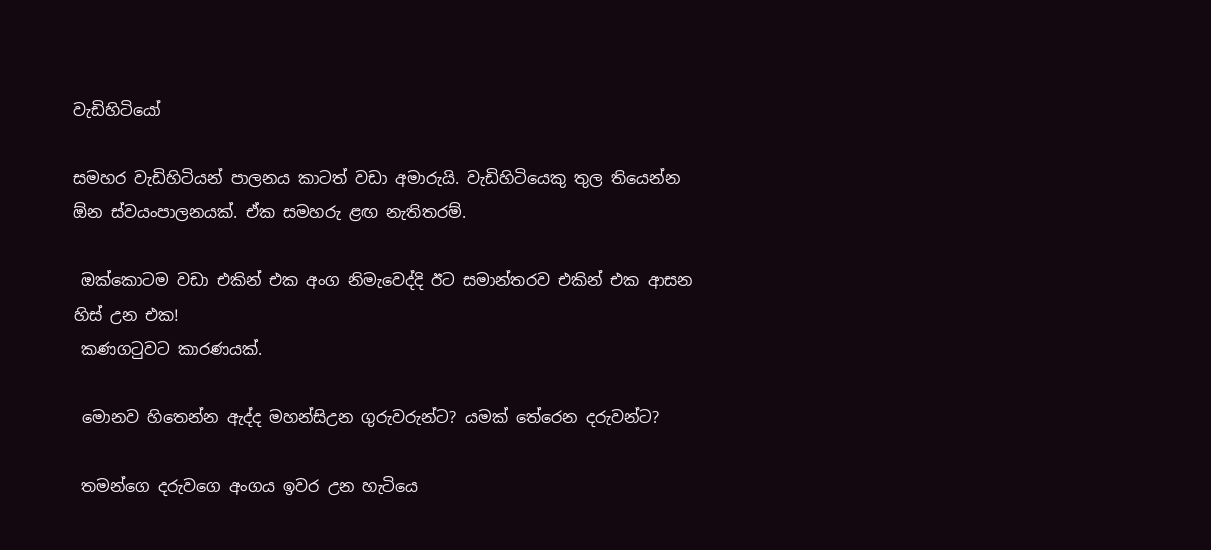වැඩිහිටියෝ

සමහර වැඩිහිටියන් පාලනය කාටත් වඩා අමාරුයි. වැඩිහිටියෙකු තුල තියෙන්න ඕන ස්වයංපාලනයක්. ඒක සමහරු ළඟ නැතිතරම්.

 ඔක්කොටම වඩා එකින් එක අංග නිමැවෙද්දි ඊට සමාන්තරව එකින් එක ආසන හිස් උන එක!
 කණගටුවට කාරණයක්.

 මොනව හිතෙන්න ඇද්ද මහන්සිඋන ගුරුවරුන්ට? යමක් තේරෙන දරුවන්ට?

 තමන්ගෙ දරුවගෙ අංගය ඉවර උන හැටියෙ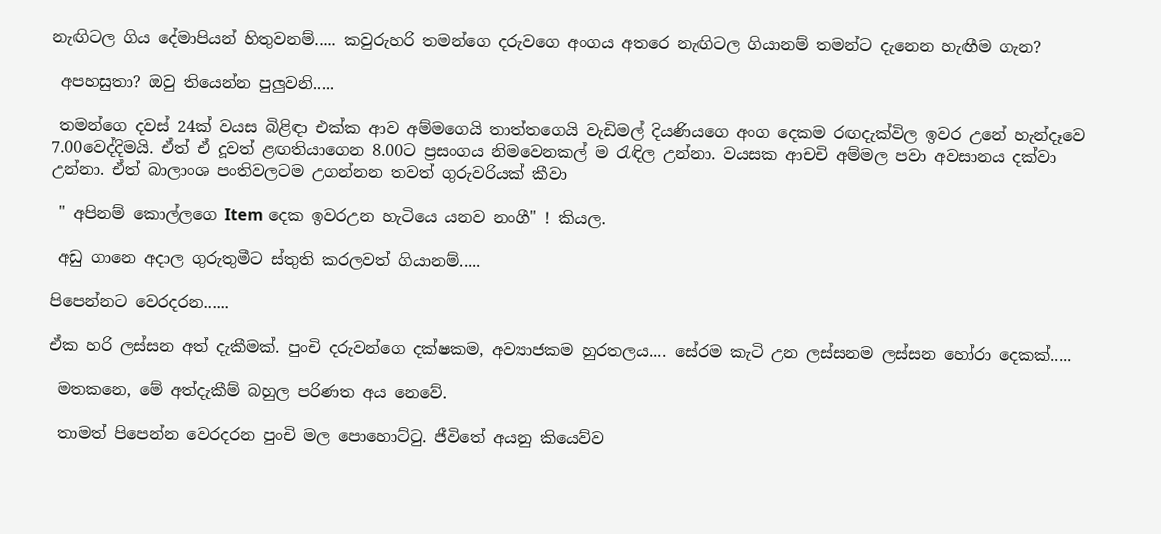නැඟිටල ගිය දේමාපියන් හිතුවනම්..... කවුරුහරි තමන්ගෙ දරුවගෙ අංගය අතරෙ නැඟිටල ගියානම් තමන්ට දැනෙන හැඟීම ගැන?

 අපහසුතා? ඔවු තියෙන්න පුලුවනි.....

 තමන්ගෙ දවස් 24ක් වයස බිළිඳා එක්ක ආව අම්මගෙයි තාත්තගෙයි වැඩිමල් දියණියගෙ අංග දෙකම රඟදැක්විල ඉවර උනේ හැන්දෑවෙ 7.00වෙද්දිමයි. ඒත් ඒ දූවත් ළඟතියාගෙන 8.00ට ප්‍රසංගය නිමවෙනකල් ම රැඳිල උන්නා. වයසක ආචචි අම්මල පවා අවසානය දක්වා උන්නා. ඒත් බාලාංශ පංතිවලටම උගන්නන තවත් ගුරුවරියක් කීවා

 " අපිනම් කොල්ලගෙ Item දෙක ඉවරඋන හැටියෙ යනව නංගී" ! කියල.

 අඩු ගානෙ අදාල ගුරුතුමීට ස්තුති කරලවත් ගියානම්.....

පිපෙන්නට වෙරදරන......

ඒක හරි ලස්සන අත් දැකීමක්. පුංචි දරුවන්ගෙ දක්ෂකම, අව්‍යාජකම හුරතලය.... සේරම කැටි උන ලස්සනම ලස්සන හෝරා දෙකක්.....

 මතකනෙ, මේ අත්දැකීම් බහුල පරිණත අය නෙවේ.

 තාමත් පිපෙන්න වෙරදරන පුංචි මල පොහොට්ටු. ජීවිතේ අයනු කියෙව්ව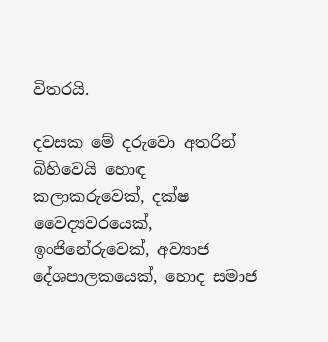විතරයි.

දවසක මේ දරුවො අතරින් බිහිවෙයි හොඳ කලාකරුවෙක්, දක්ෂ වෛද්‍යවරයෙක්, ඉංජිනේරුවෙක්, අව්‍යාජ දේශපාලකයෙක්, හොද සමාජ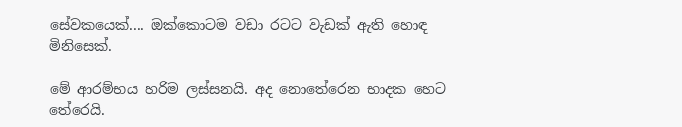සේවකයෙක්.... ඔක්කොටම වඩා රටට වැඩක් ඇති හොඳ මිනිසෙක්.

මේ ආරම්භය හරිම ලස්සනයි. අද නොතේරෙන භාදක හෙට තේරෙයි.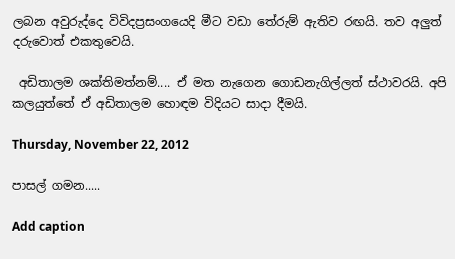ලබන අවුරුද්දෙ විවිදප්‍රසංගයෙදි මීට වඩා තේරුම් ඇතිව රඟයි. තව අලුත් දරුවොත් එකතුවෙයි.

 අඩිතාලම ශක්තිමත්නම්.... ඒ මත නැගෙන ගොඩනැගිල්ලත් ස්ථාවරයි. අපි කලයුත්තේ ඒ අඩිතාලම හොඳම විදියට සාදා දීමයි.

Thursday, November 22, 2012

පාසල් ගමන.....

Add caption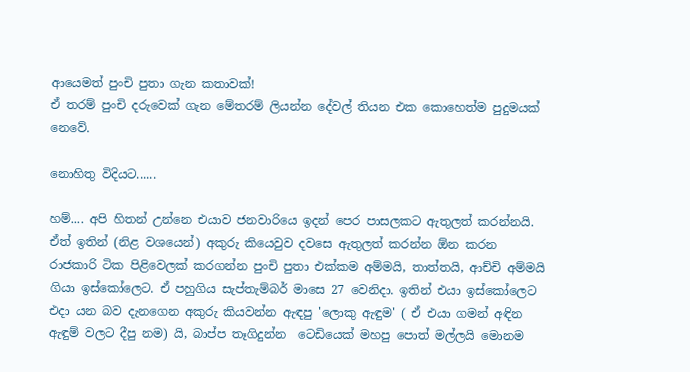ආයෙමත් පුංචි පුතා ගැන කතාවක්!
ඒ තරම් පුංචි දරුවෙක් ගැන මේතරම් ලියන්න දේවල් තියන එක කොහෙත්ම පුදුමයක් නෙවේ.

නොහිතු විදියට......

හම්.... අපි හිතන් උන්නෙ එයාව ජනවාරියෙ ඉදන් පෙර පාසලකට ඇතුලත් කරන්නයි. ඒත් ඉතින් (නිළ වශයෙන්) අකුරු කියෙවුව දවසෙ ඇතුලත් කරන්න ඕන කරන  රාජකාරි ටික පිළිවෙලක් කරගන්න පුංචි පුතා එක්කම අම්මයි, තාත්තයි, ආච්චි අම්මයි ගියා ඉස්කෝලෙට. ඒ පහුගිය සැප්තැම්බර් මාසෙ 27 වෙනිදා. ඉතින් එයා ඉස්කෝලෙට එදා යන බව දැනගෙන අකුරු කියවන්න ඇඳපු 'ලොකු ඇඳුම' ( ඒ එයා ගමන් අඳින ඇඳුම් වලට දීපු නම) යි, බාප්ප තෑගිදුන්න  ටෙඩියෙක් මහපු පොත් මල්ලයි මොනම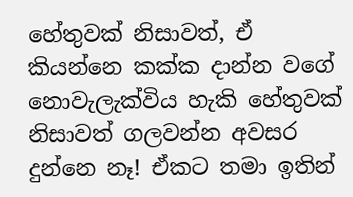හේතුවක් නිසාවත්, ඒ කියන්නෙ කක්ක දාන්න වගේ නොවැලැක්විය හැකි හේතුවක් නිසාවත් ගලවන්න අවසර දුන්නෙ නෑ! ඒකට තමා ඉතින්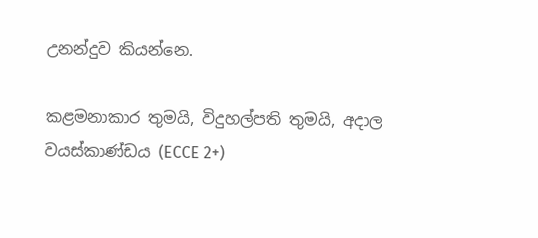උනන්දුව කියන්නෙ.

කළමනාකාර තුමයි, විදුහල්පති තුමයි, අදාල වයස්කාණ්ඩය (ECCE 2+)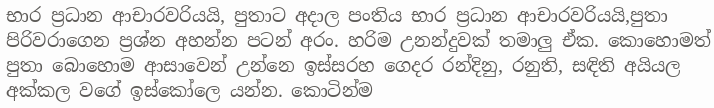භාර ප්‍රධාන ආචාරවරියයි, පුතාට අදාල පංතිය භාර ප්‍රධාන ආචාරවරියයි,පුතා පිරිවරාගෙන ප්‍රශ්න අහන්න පටන් අරං. හරිම උනන්දුවක් තමාලු ඒක. කොහොමත් පුතා බොහොම ආසාවෙන් උන්නෙ ඉස්සරහ ගෙදර රන්දිනු, රනුති, සඳිති අයියල අක්කල වගේ ඉස්කෝලෙ යන්න. කොටින්ම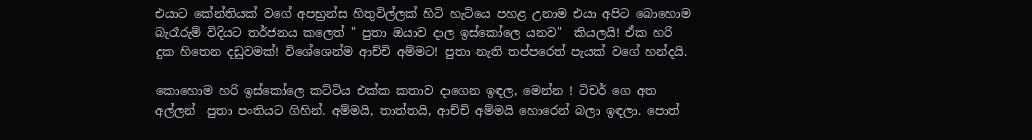එයාට කේන්තියක් වගේ අපභ්‍රන්ස හිතුවිල්ලක් හිටි හැටියෙ පහළ උනාම එයා අපිට බොහොම  බැරෑරුම් විදියට තර්ජනය කලෙත් " පුතා ඔයාව දාල ඉස්කෝලෙ යනව"  කියලයි! ඒක හරි දුක හිතෙන දඩුවමක්! විශේශෙන්ම ආච්චි අම්මට! පුතා නැති තප්පරෙත් පැයක් වගේ හන්දයි.

කොහොම හරි ඉස්කෝලෙ කට්ටිය එක්ක කතාව දාගෙන ඉඳල, මෙන්න ! ටිචර් ගෙ අත අල්ලන්  පුතා පංතියට ගිහින්. අම්මයි, තාත්තයි, ආච්චි අම්මයි හොරෙන් බලා ඉඳලා. පොත්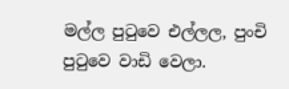මල්ල පුටුවෙ එල්ලල, පුංචි පුටුවෙ වාඩි වෙලා.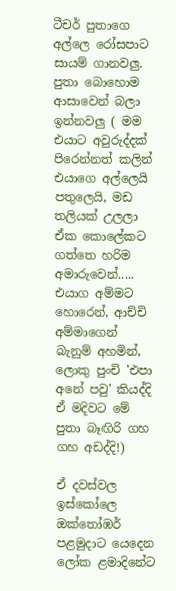ටීචර් පුතාගෙ අල්ලෙ රෝසපාට සායම් ගානවලු. පුතා බොහොම ආසාවෙන් බලා ඉන්නවලු ( මම එයාට අවුරුද්දක් පිරෙන්නත් කලින් එයාගෙ අල්ලෙයි පතුලෙයි, මඩ තලියක් උලලා ඒක කොලේකට ගත්තෙ හරිම අමාරුවෙන්..... එයාග අම්මට හොරෙන්, ආච්චි අම්මාගෙන් බැනුම් අහමින්, ලොකු පුංචි 'එපා අනේ පවු' කියද්දි ඒ මදිවට මේ පුතා බෑඟිරි ගහ ගහ අඩද්දි!)

ඒ දවස්වල ඉස්කෝලෙ ඔක්තෝඹර් පළමුදාට යෙදෙන ලෝක ළමාදිනේට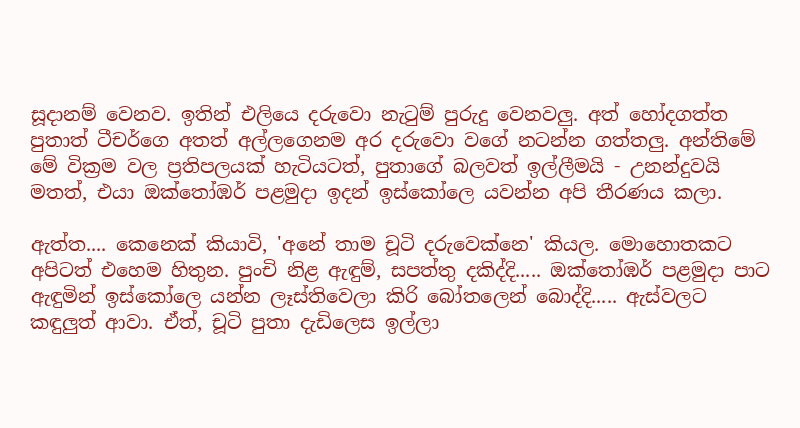සූදානම් වෙනව. ඉතින් එලියෙ දරුවො නැටුම් පුරුදු වෙනවලු. අත් හෝදගත්ත පුතාත් ටීචර්ගෙ අතත් අල්ලගෙනම අර දරුවො වගේ නටන්න ගත්තලු. අන්තිමේ මේ වික්‍රම වල ප්‍රතිපලයක් හැටියටත්, පුතාගේ බලවත් ඉල්ලීමයි - උනන්දුවයි මතත්, එයා ඔක්තෝඹර් පළමුදා ඉදන් ඉස්කෝලෙ යවන්න අපි තීරණය කලා.

ඇත්ත.... කෙනෙක් කියාවි, 'අනේ තාම චූටි දරුවෙක්නෙ' කියල. මොහොතකට අපිටත් එහෙම හිතුන. පුංචි නිළ ඇඳුම්, සපත්තු දකිද්දි..... ඔක්තෝඹර් පළමුදා පාට ඇඳුමින් ඉස්කෝලෙ යන්න ලෑස්තිවෙලා කිරි බෝතලෙන් බොද්දි..... ඇස්වලට කඳුලුත් ආවා. ඒත්, චූටි පුතා දැඩිලෙස ඉල්ලා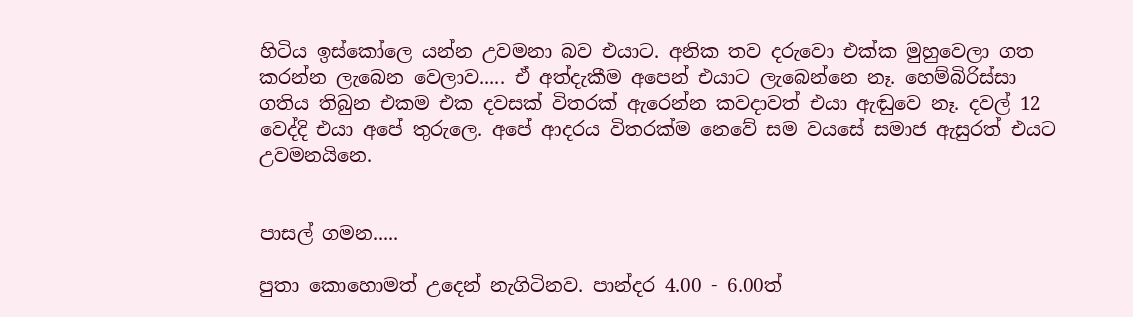හිටිය ඉස්කෝලෙ යන්න උවමනා බව එයාට. අනික තව දරුවො එක්ක මුහුවෙලා ගත කරන්න ලැබෙන වෙලාව..... ඒ අත්දැකීම අපෙන් එයාට ලැබෙන්නෙ නෑ. හෙම්බිරිස්සා ගතිය තිබුන එකම එක දවසක් විතරක් ඇරෙන්න කවදාවත් එයා ඇඬුවෙ නෑ. දවල් 12 වෙද්දි එයා අපේ තුරුලෙ. අපේ ආදරය විතරක්ම නෙවේ සම වයසේ සමාජ ඇසුරත් එයට උවමනයිනෙ.


පාසල් ගමන.....

පුතා කොහොමත් උදෙන් නැගිටිනව. පාන්දර 4.00 - 6.00ත්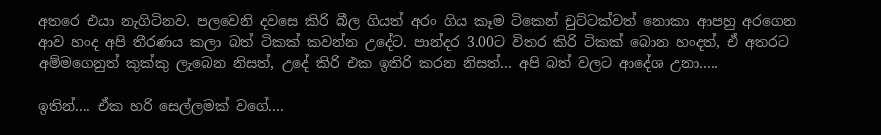අතරෙ එයා නැගිටිනව. පලවෙනි දවසෙ කිරි බීල ගියත් අරං ගිය කෑම ටිකෙන් චුට්ටක්වත් නොකා ආපහු අරගෙන ආව හංද අපි තීරණය කලා බත් ටිකක් කවන්න උදේට. පාන්දර 3.00ට විතර කිරි ටිකක් බොන හංදත්, ඒ අතරට අම්මගෙනුත් කුක්කු ලැබෙන නිසත්, උදේ කිරි එක ඉතිරි කරන නිසත්... අපි බත් වලට ආදේශ උනා.....

ඉතින්.... ඒක හරි සෙල්ලමක් වගේ....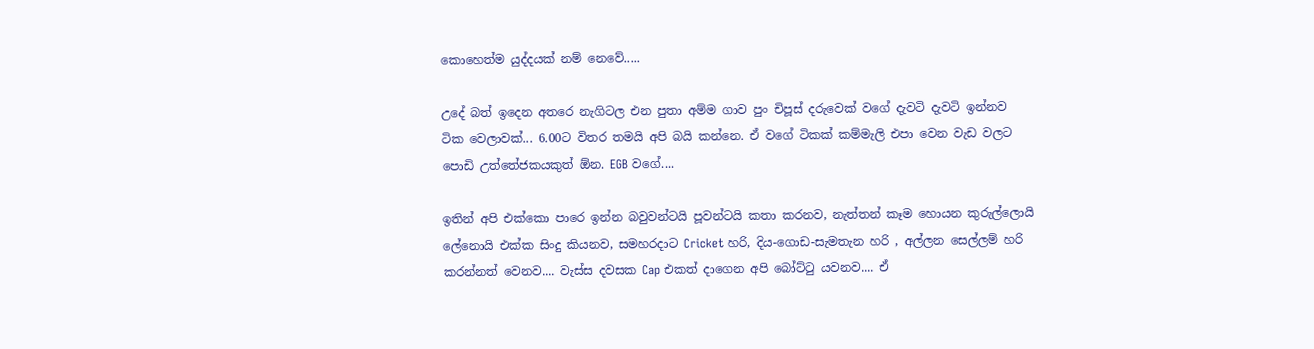කොහෙත්ම යුද්දයක් නම් නෙවේ.....

උදේ බත් ඉදෙන අතරෙ නැගිටල එන පුතා අම්ම ගාව පුං චිපූස් දරුවෙක් වගේ දැවටි දැවටි ඉන්නව ටික වෙලාවක්... 6.00ට විතර තමයි අපි බයි කන්නෙ. ඒ වගේ ටිකක් කම්මැලි එපා වෙන වැඩ වලට පොඩි උත්තේජකයකුත් ඕන. EGB වගේ....

ඉතින් අපි එක්කො පාරෙ ඉන්න බවුවන්ටයි පූවන්ටයි කතා කරනව, නැත්තන් කෑම හොයන කුරුල්ලොයි ලේනොයි එක්ක සිංදු කියනව, සමහරදාට Cricket හරි, දිය-ගොඩ-සැමතැන හරි , අල්ලන සෙල්ලම් හරි කරන්නත් වෙනව.... වැස්ස දවසක Cap එකත් දාගෙන අපි බෝට්ටු යවනව.... ඒ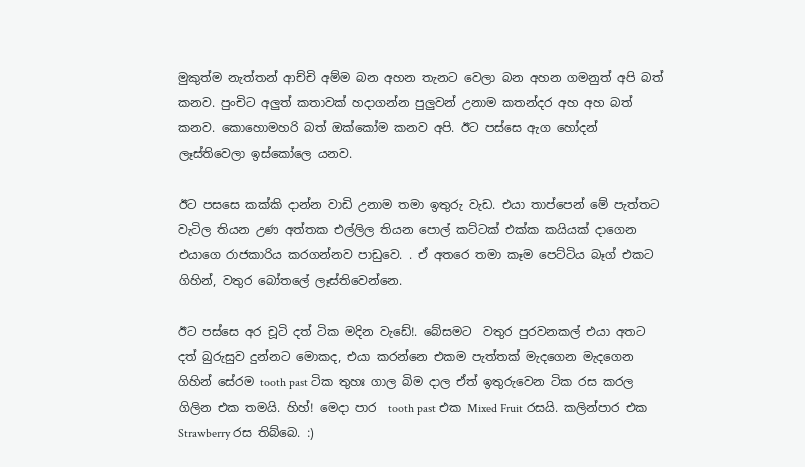මුකුත්ම නැත්තන් ආච්චි අම්ම බන අහන තැනට වෙලා බන අහන ගමනුත් අපි බත් කනව. පුංචිට අලුත් කතාවක් හදාගන්න පුලුවන් උනාම කතන්දර අහ අහ බත් කනව. කොහොමහරි බත් ඔක්කෝම කනව අපි. ඊට පස්සෙ ඇග හෝදන් ලෑස්තිවෙලා ඉස්කෝලෙ යනව.

ඊට පසසෙ කක්කි දාන්න වාඩි උනාම තමා ඉතුරු වැඩ. එයා තාප්පෙන් මේ පැත්තට වැටිල තියන උණ අත්තක එල්ලිල තියන පොල් කට්ටක් එක්ක කයියක් දාගෙන එයාගෙ රාජකාරිය කරගන්නව පාඩුවෙ. . ඒ අතරෙ තමා කෑම පෙට්ටිය බෑග් එකට ගිහින්, වතුර බෝතලේ ලෑස්තිවෙන්නෙ.

ඊට පස්සෙ අර චූටි දත් ටික මදින වැඩේ!. බේසමට  වතුර පුරවනකල් එයා අතට දත් බුරුසුව දුන්නට මොකද, එයා කරන්නෙ එකම පැත්තක් මැදගෙන මැදගෙන ගිහින් සේරම tooth past ටික තුහඃ ගාල බිම දාල ඒත් ඉතුරුවෙන ටික රස කරල ගිලින එක තමයි. හිහ්! මෙදා පාර  tooth past එක Mixed Fruit රසයි. කලින්පාර එක Strawberry රස තිබ්බෙ. :)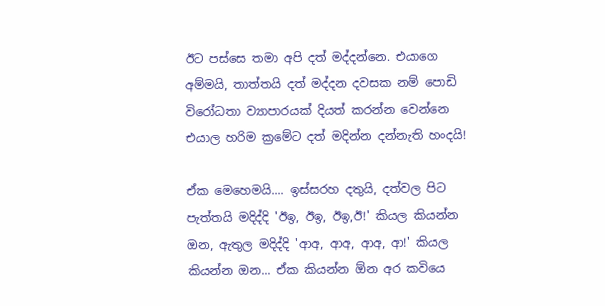ඊට පස්සෙ තමා අපි දත් මද්දන්නෙ. එයාගෙ අම්මයි, තාත්තයි දත් මද්දන දවසක නම් පොඩි විරෝධතා ව්‍යාපාරයක් දියත් කරන්න වෙන්නෙ එයාල හරිම ක්‍රමේට දත් මදින්න දන්නැති හංදයි!

ඒක මෙහෙමයි.... ඉස්සරහ දතුයි, දත්වල පිට පැත්තයි මදිද්දි 'ඊඉ, ඊඉ, ඊඉ,ඊ!' කියල කියන්න ඔන, ඇතුල මදිද්දි 'ආඅ, ආඅ, ආඅ, ආ!' කියල කියන්න ඔන... ඒක කියන්න ඕන අර කවියෙ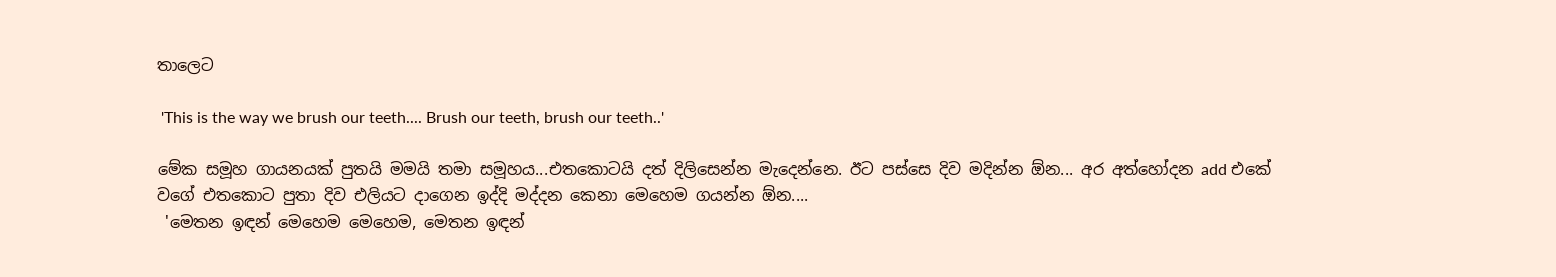තාලෙට

 'This is the way we brush our teeth.... Brush our teeth, brush our teeth..'

මේක සමූහ ගායනයක් පුතයි මමයි තමා සමූහය...එතකොටයි දත් දිලිසෙන්න මැදෙන්නෙ. ඊට පස්සෙ දිව මදින්න ඕන... අර අත්හෝදන add එකේ වගේ එතකොට පුතා දිව එලියට දාගෙන ඉද්දි මද්දන කෙනා මෙහෙම ගයන්න ඕන....
 'මෙතන ඉඳන් මෙහෙම මෙහෙම, මෙතන ඉඳන්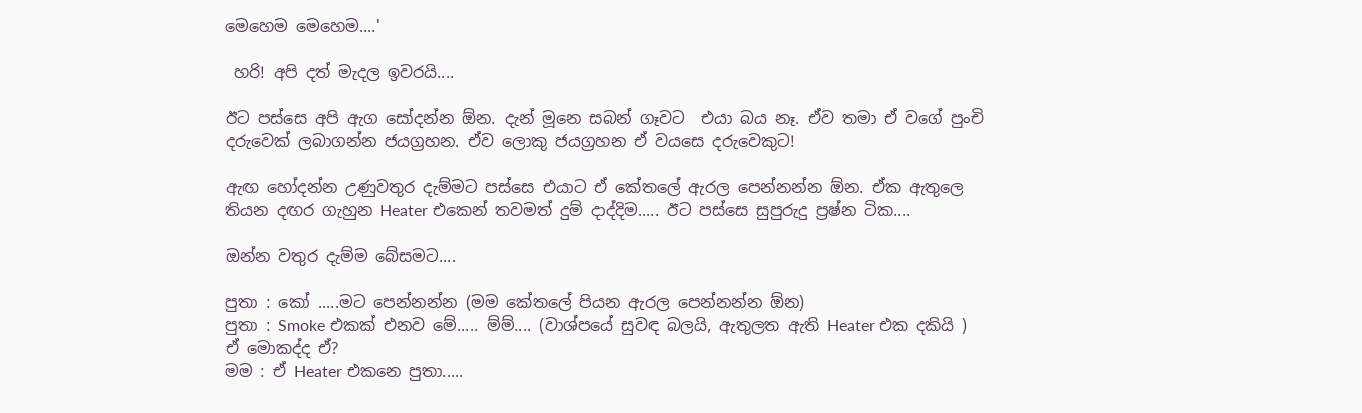මෙහෙම මෙහෙම....'

 හරි! අපි දත් මැදල ඉවරයි....

ඊට පස්සෙ අපි ඇග සෝදන්න ඕන. දැන් මූනෙ සබන් ගෑවට  එයා බය නෑ. ඒව තමා ඒ වගේ පුංචි දරුවෙක් ලබාගන්න ජයග්‍රහන. ඒව ලොකු ජයග්‍රහන ඒ වයසෙ දරුවෙකුට!

ඇඟ හෝදන්න උණුවතුර දැම්මට පස්සෙ එයාට ඒ කේතලේ ඇරල පෙන්නන්න ඕන. ඒක ඇතුලෙ තියන දඟර ගැහුන Heater එකෙන් තවමත් දුම් දාද්දිම..... ඊට පස්සෙ සුපුරුදු ප්‍රෂ්න ටික....

ඔන්න වතුර දැම්ම බේසමට....

පුතා : කෝ .....මට පෙන්නන්න (මම කේතලේ පියන ඇරල පෙන්නන්න ඕන)
පුතා : Smoke එකක් එනව මේ..... ම්ම්.... (වාශ්පයේ සුවඳ බලයි, ඇතුලත ඇති Heater එක දකියි ) ඒ මොකද්ද ඒ?
මම : ඒ Heater එකනෙ පුතා.....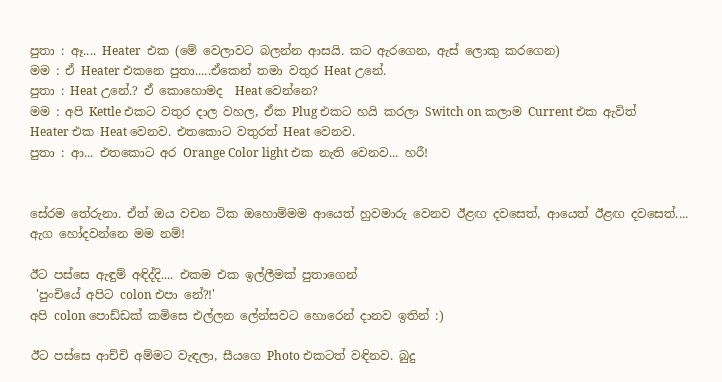පුතා : ඈ.... Heater  එක (මේ වෙලාවට බලන්න ආසයි. කට ඇරගෙන, ඇස් ලොකු කරගෙන)
මම : ඒ Heater එකනෙ පුතා.....ඒකෙන් තමා වතුර Heat උනේ.
පුතා : Heat උනේ.? ඒ කොහොමද  Heat වෙන්නෙ?
මම : අපි Kettle එකට වතුර දාල වහල, ඒක Plug එකට හයි කරලා Switch on කලාම Current එක ඇවිත්    Heater එක Heat වෙනව. එතකොට වතුරත් Heat වෙනව.
පුතා : ආ... එතකොට අර Orange Color light එක නැති වෙනව... හරී!


සේරම තේරුනා. ඒත් ඔය වචන ටික ඔහොම්මම ආයෙත් හුවමාරු වෙනව ඊළඟ දවසෙත්, ආයෙත් ඊළඟ දවසෙත්.... ඇග හෝදවන්නෙ මම නම්!

ඊට පස්සෙ ඇඳුම් අඳිද්දි.... එකම එක ඉල්ලීමක් පුතාගෙන්
 'පුංචියේ අපිට colon එපා නේ?!'
අපි colon පොඩ්ඩක් කමිසෙ එල්ලන ලේන්සවට හොරෙන් දානව ඉතින් :)

ඊට පස්සෙ ආච්චි අම්මට වැඳලා, සීයගෙ Photo එකටත් වඳිනව. බුදු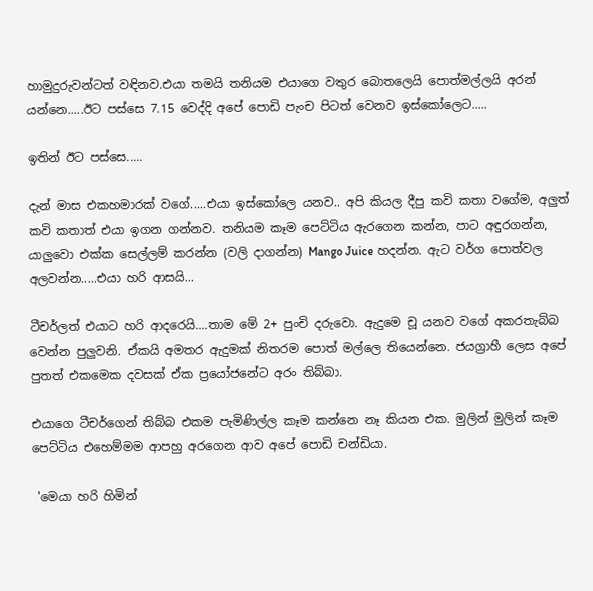හාමුදුරුවන්ටත් වඳිනව.එයා තමයි තනියම එයාගෙ වතුර බොතලෙයි පොත්මල්ලයි අරන් යන්නෙ.....ඊට පස්සෙ 7.15 වෙද්දි අපේ පොඩි පැංච පිටත් වෙනව ඉස්කෝලෙට.....

ඉතින් ඊට පස්සෙ.....

දැන් මාස එකහමාරක් වගේ.....එයා ඉස්කෝලෙ යනව.. අපි කියල දීපු කවි කතා වගේම, අලුත් කවි කතාත් එයා ඉගන ගන්නව. තනියම කෑම පෙට්ටිය ඇරගෙන කන්න, පාට අඳුරගන්න, යාලුවො එක්ක සෙල්ලම් කරන්න (වලි දාගන්න) Mango Juice හදන්න. ඇට වර්ග පොත්වල අලවන්න.....එයා හරි ආසයි...

ටීචර්ලත් එයාට හරි ආදරෙයි....තාම මේ 2+ පුංචි දරුවො. ඇදුමෙ චූ යනව වගේ අකරතැබ්බ වෙන්න පුලුවනි. ඒකයි අමතර ඇදුමක් නිතරම පොත් මල්ලෙ තියෙන්නෙ. ජයග්‍රාහී ලෙස අපේ පුතත් එකමෙක දවසක් ඒක ප්‍රයෝජනේට අරං තිබ්බා.

එයාගෙ ටීචර්ගෙන් තිබ්බ එකම පැමිණිල්ල කෑම කන්නෙ නෑ කියන එක. මුලින් මුලින් කෑම පෙට්ටිය එහෙම්මම ආපහු අරගෙන ආව අපේ පොඩි චන්ඩියා.

 'මෙයා හරි හිමින්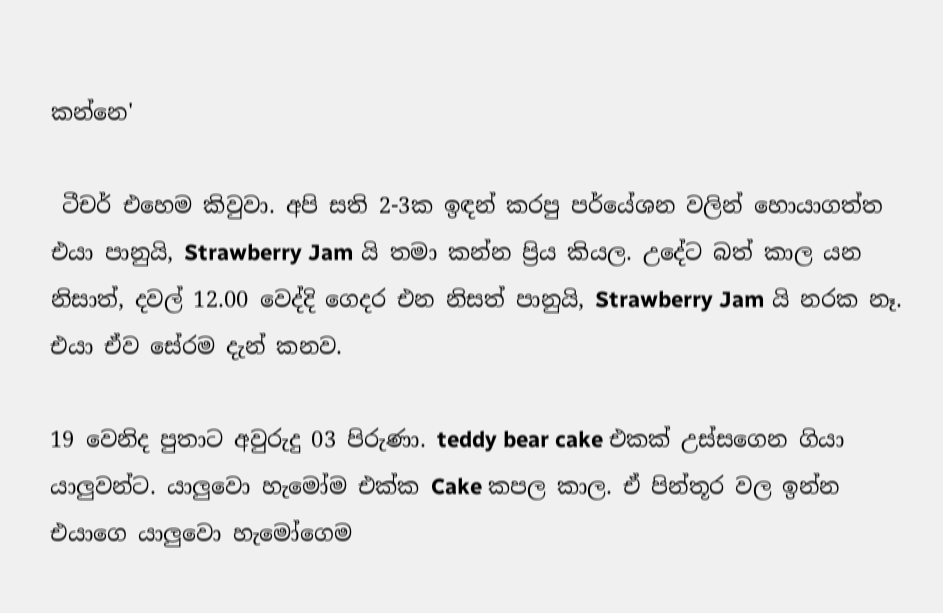කන්නෙ'

 ටීචර් එහෙම කිවුවා. අපි සති 2-3ක ඉඳන් කරපු පර්යේශන වලින් හොයාගත්ත එයා පානුයි, Strawberry Jam යි තමා කන්න ප්‍රිය කියල. උදේට බත් කාල යන නිසාත්, දවල් 12.00 වෙද්දි ගෙදර එන නිසත් පානුයි, Strawberry Jam යි නරක නෑ. එයා ඒව සේරම දැන් කනව.

19 වෙනිද පුතාට අවුරුදු 03 පිරුණා. teddy bear cake එකක් උස්සගෙන ගියා යාලුවන්ට. යාලුවො හැමෝම එක්ක Cake කපල කාල. ඒ පින්තූර වල ඉන්න එයාගෙ යාලුවො හැමෝගෙම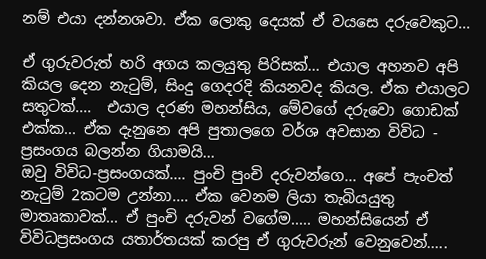නම් එයා දන්නශවා. ඒක ලොකු දෙයක් ඒ වයසෙ දරුවෙකුට...

ඒ ගුරුවරුත් හරි අගය කලයුතු පිරිසක්... එයාල අහනව අපි කියල දෙන නැටුම්, සිංදු ගෙදරදි කියනවද කියල. ඒක එයාලට සතුටක්....  එයාල දරණ මහන්සිය, මේවගේ දරුවො ගොඩක් එක්ක... ඒක දැනුනෙ අපි පුතාලගෙ වර්ශ අවසාන විවිධ - ප්‍රසංගය බලන්න ගියාමයි...
ඔවු විවිධ-ප්‍රසංගයක්.... පුංචි පුංචි දරුවන්ගෙ... අපේ පැංචත් නැටුම් 2කටම උන්නා.... ඒක වෙනම ලියා තැබියයුතු මාතෘකාවක්... ඒ පුංචි දරුවන් වගේම..... මහන්සියෙන් ඒ විවිධප්‍රසංගය යතාර්තයක් කරපු ඒ ගුරුවරුන් වෙනුවෙන්.....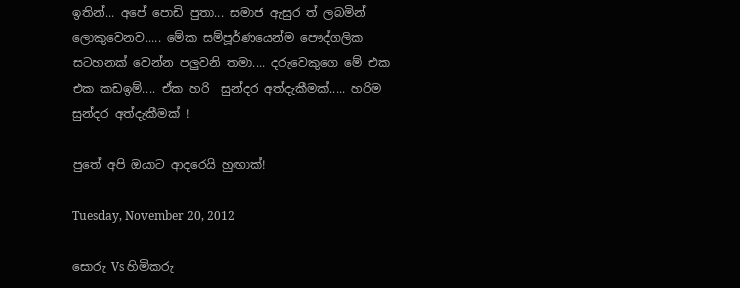ඉතින්... අපේ පොඩි පුතා... සමාජ ඇසුර ත් ලබමින් ලොකුවෙනව..... මේක සම්පූර්ණයෙන්ම පෞද්ගලික සටහනක් වෙන්න පලුවනි තමා.... දරුවෙකුගෙ මේ එක එක කඩඉම්.... ඒක හරි  සුන්දර අත්දැකීමක්..... හරිම සුන්දර අත්දැකීමක් !

පුතේ අපි ඔයාට ආදරෙයි හුඟාක්!

Tuesday, November 20, 2012

සොරු Vs හිමිකරු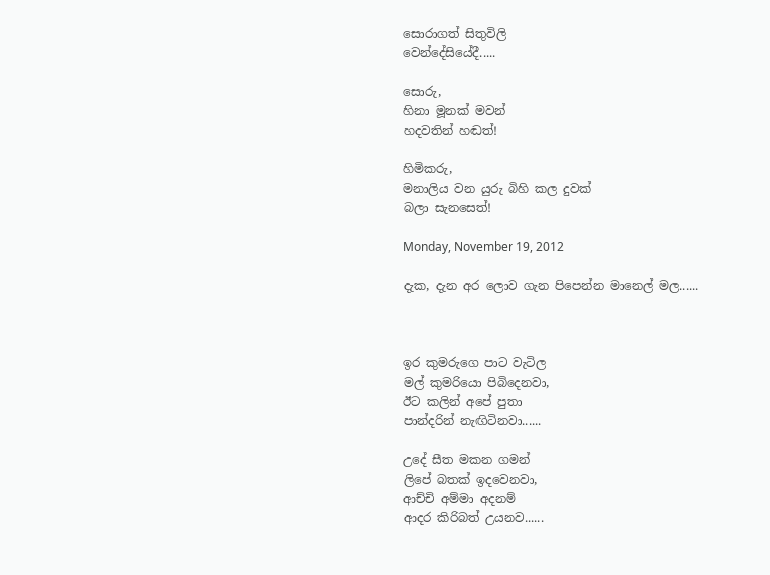සොරාගත් සිතුවිලි
වෙන්දේසියේදී.....

සොරු,
හිනා මූනක් මවන්
හදවතින් හඬත්!

හිමිකරු,
මනාලිය වන යුරු බිහි කල දුවක්
බලා සැනසෙත්!

Monday, November 19, 2012

දැක, දැන අර ලොව ගැන පිපෙන්න මානෙල් මල......



ඉර කුමරුගෙ පාට වැටිල
මල් කුමරියො පිබිදෙනවා,
ඊට කලින් අපේ පුතා
පාන්දරින් නැඟිටිනවා......

උදේ සීත මකන ගමන්
ලිපේ බතක් ඉදවෙනවා,
ආච්චි අම්මා අදනම්
ආදර කිරිබත් උයනව......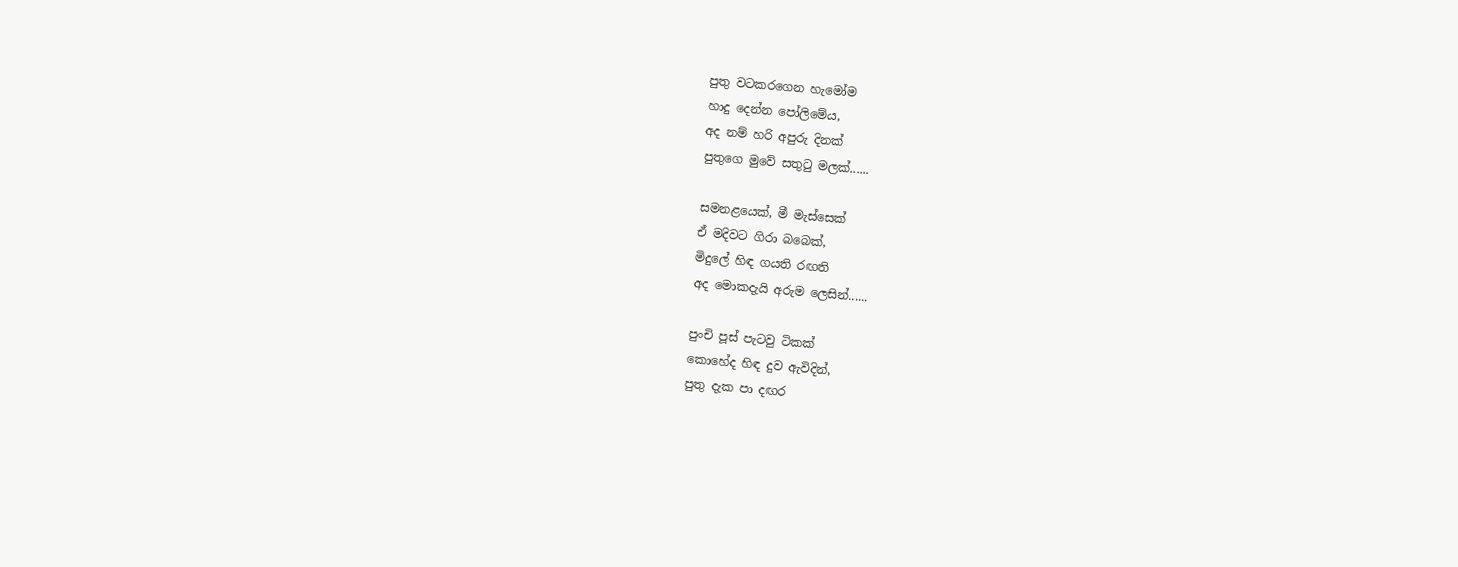පුතු වටකරගෙන හැමෝම
හාදු දෙන්න පෝලිමේය,
අද නම් හරි අපුරු දිනක්
පුතුගෙ මුවේ සතුටු මලක්......

සමනළයෙක්, මී මැස්සෙක්
ඒ මදිවට ගිරා බබෙක්,
මිදුලේ හිඳ ගයති රඟති
අද මොකදැයි අරුම ලෙසින්......

පුංචි පූස් පැටවු ටිකක්
කොහේද හිඳ දුව ඇවිදින්,
පුතු දැක පා දඟර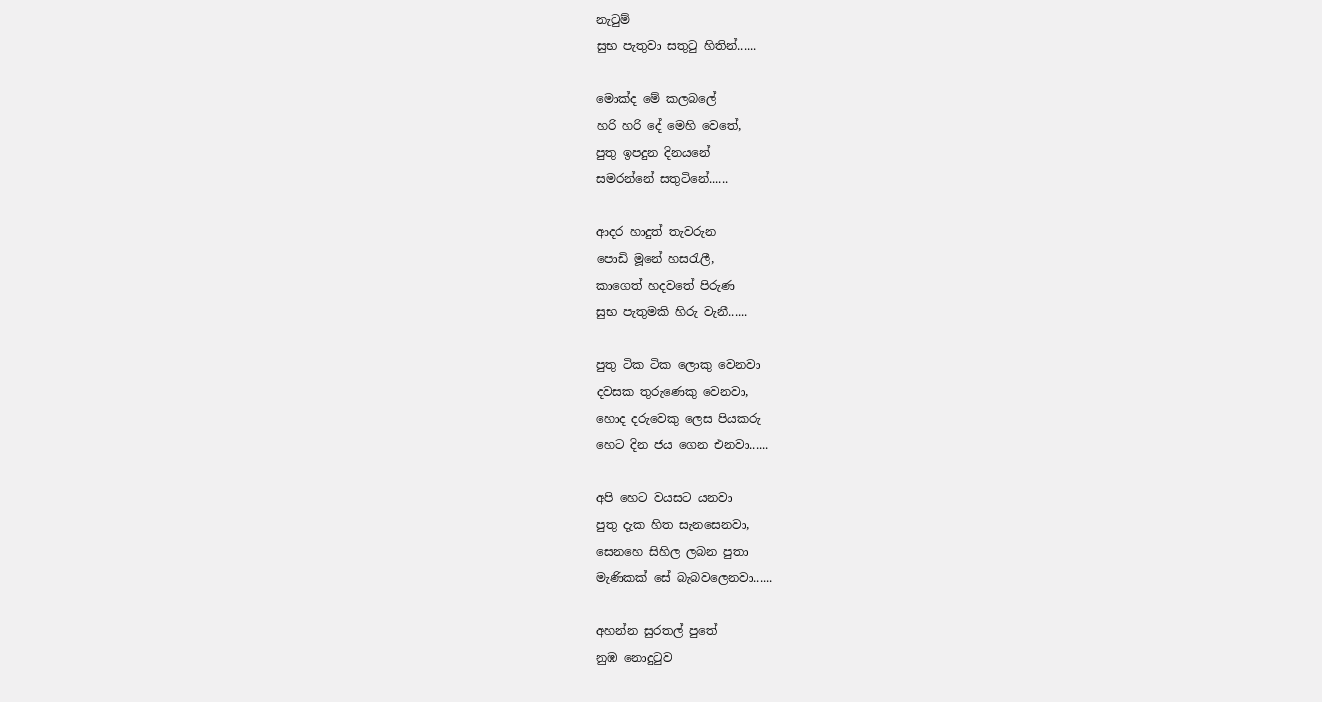නැටුම්
සුභ පැතුවා සතුටු හිතින්......

මොක්ද මේ කලබලේ
හරි හරි දේ මෙහි වෙතේ,
පුතු ඉපදුන දිනයනේ
සමරන්නේ සතුටිනේ......

ආදර හාදුත් තැවරුන
පොඩි මූනේ හසරැලී,
කාගෙත් හදවතේ පිරුණ
සුභ පැතුමකි හිරු වැනී......

පුතු ටික ටික ලොකු වෙනවා
දවසක තුරුණෙකු වෙනවා,
හොද දරුවෙකු ලෙස පියකරු
හෙට දින ජය ගෙන එනවා......

අපි හෙට වයසට යනවා
පුතු දැක හිත සැනසෙනවා,
සෙනහෙ සිහිල ලබන පුතා
මැණිකක් සේ බැබවලෙනවා......

අහන්න සුරතල් පුතේ
නුඹ නොදුටුව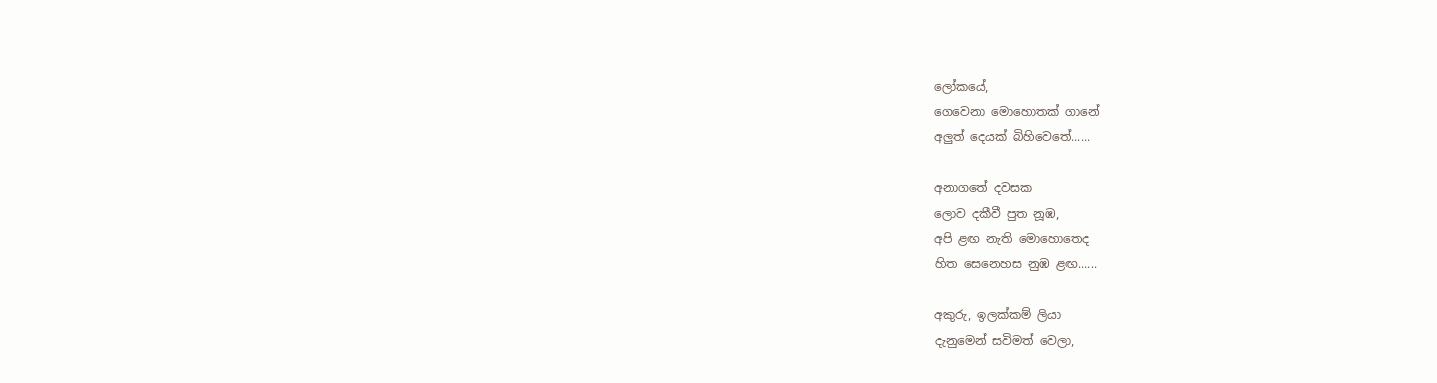ලෝකයේ,
ගෙවෙනා මොහොතක් ගානේ
අලුත් දෙයක් බිහිවෙතේ......

අනාගතේ දවසක
ලොව දකීවී පුත නූඹ,
අපි ළඟ නැති මොහොතෙද
හිත සෙනෙහස නුඹ ළඟ......

අකුරු, ඉලක්කම් ලියා
දැනුමෙන් සවිමත් වෙලා,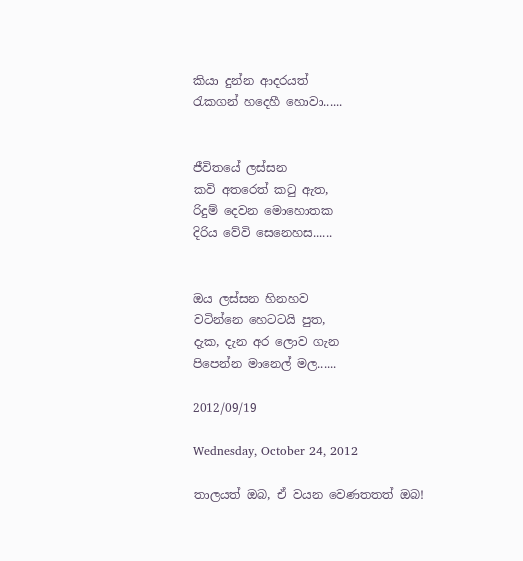කියා දුන්න ආදරයත්
රැකගන් හදෙහී හොවා......


ජීවිතයේ ලස්සන
කවි අතරෙත් කටු ඇත,
රිදුම් දෙවන මොහොතක
දිරිය වේවි සෙනෙහස......


ඔය ලස්සන හිනහව
වටින්නෙ හෙටටයි පුත,
දැක, දැන අර ලොව ගැන
පිපෙන්න මානෙල් මල......

2012/09/19

Wednesday, October 24, 2012

තාලයත් ඔබ, ඒ වයන වෙණතතත් ඔබ!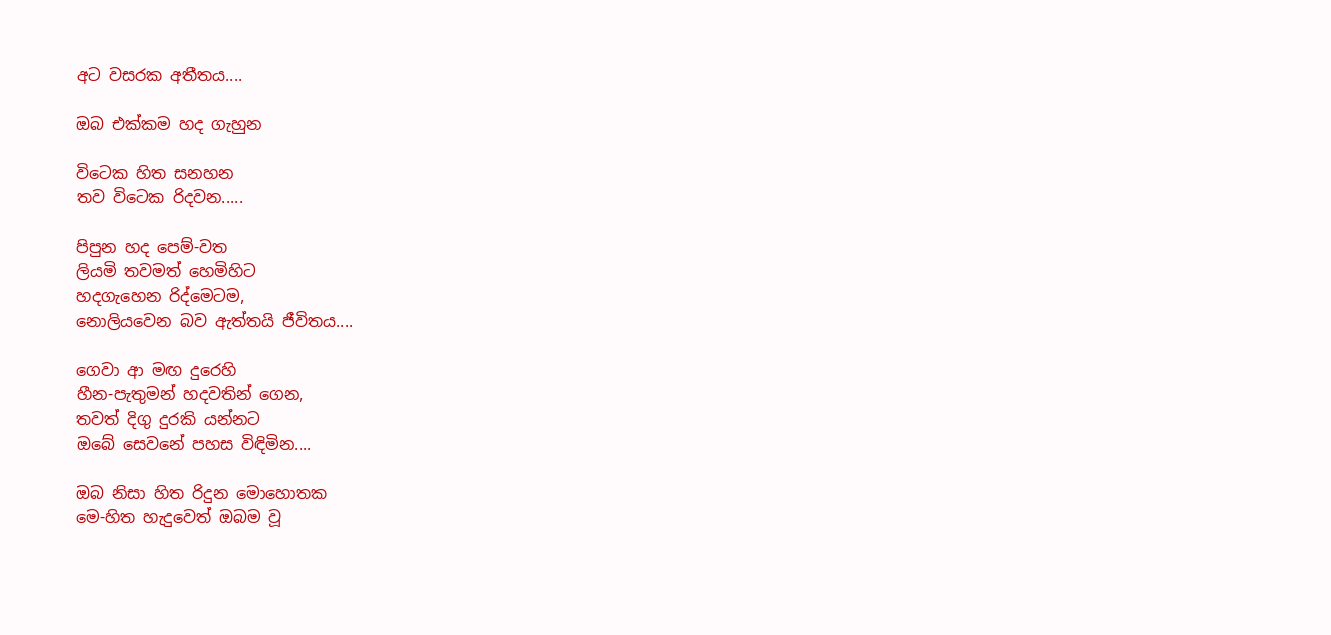අට වසරක අතීතය....

ඔබ එක්කම හද ගැහුන

විටෙක හිත සනහන
තව විටෙක රිදවන.....

පිපුන හද පෙම්-වත
ලියමි තවමත් හෙමිහිට
හදගැහෙන රිද්මෙටම,
නොලියවෙන බව ඇත්තයි ජීවිතය....

ගෙවා ආ මඟ දුරෙහි
හීන-පැතුමන් හදවතින් ගෙන,
තවත් දිගු දුරකි යන්නට
ඔබේ සෙවනේ පහස විඳිමින....

ඔබ නිසා හිත රිදුන මොහොතක
මෙ-හිත හැදුවෙත් ඔබම වූ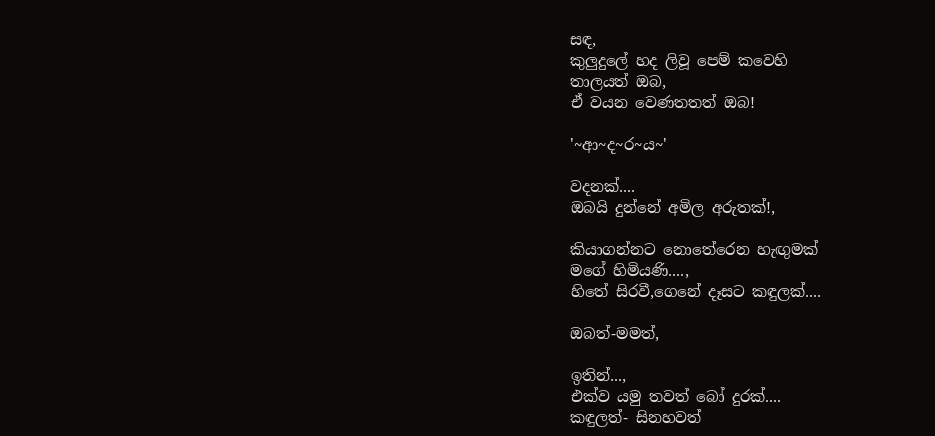සඳ,
කුලුදුලේ හද ලිවූ පෙම් කවෙහි
තාලයත් ඔබ,
ඒ වයන වෙණතතත් ඔබ!

'~ආ~ද~ර~ය~'

වදනක්....
ඔබයි දුන්නේ අමිල අරුතක්!,

කියාගන්නට නොතේරෙන හැඟුමක්
මගේ හිමියණි....,
හිතේ සිරවී,ගෙනේ දෑසට කඳුලක්....

ඔබත්-මමත්,

ඉතින්...,
එක්ව යමු තවත් බෝ දුරක්....
කඳුලත්- සිනහවත්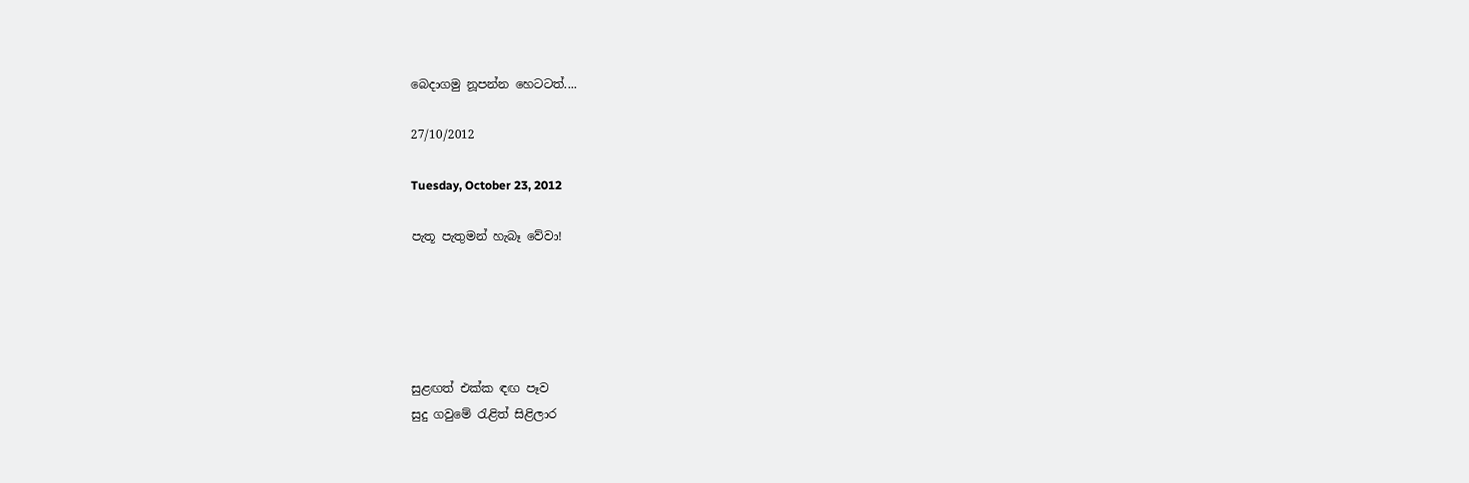බෙදාගමු නූපන්න හෙටටත්....

27/10/2012

Tuesday, October 23, 2012

පැතූ පැතුමන් හැබෑ වේවා!





සුළඟත් එක්ක ඳඟ පෑව
සුදු ගවුමේ රැළිත් සිළිලාර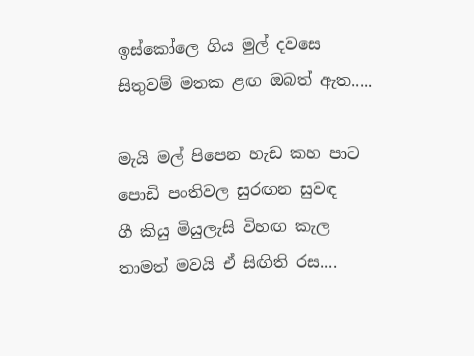ඉස්කෝලෙ ගිය මුල් දවසෙ
සිතුවම් මතක ළඟ ඔබත් ඇත.....

මැයි මල් පිපෙන හැඩ කහ පාට
පොඩි පංතිවල සුරඟන සුවඳ
ගී කියු මියුලැසි විහඟ කැල
තාමත් මවයි ඒ සිඟිති රස....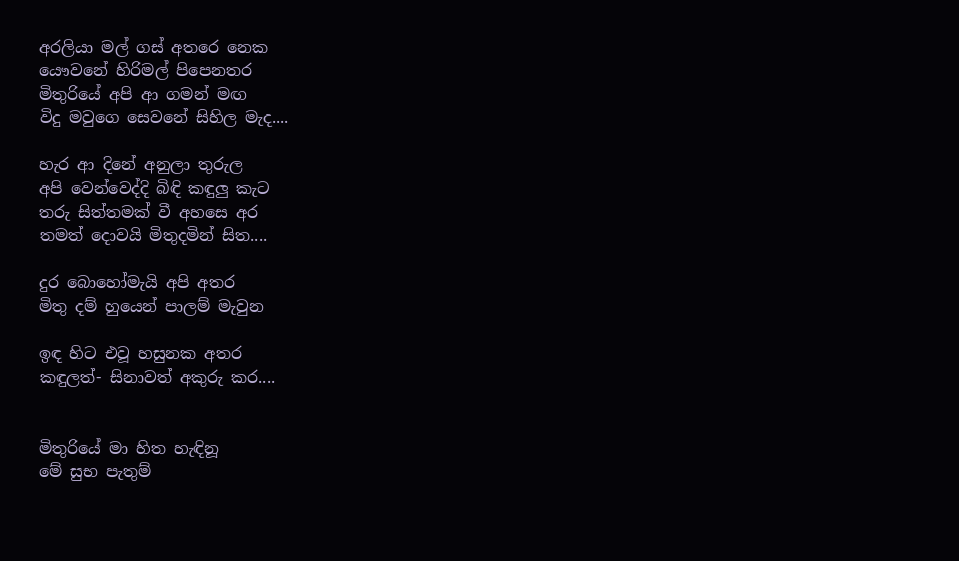අරලියා මල් ගස් අතරෙ නෙක
යෞවනේ හිරිමල් පිපෙනතර
මිතුරියේ අපි ආ ගමන් මඟ
විදු මවුගෙ සෙවනේ සිහිල මැද....

හැර ආ දිනේ අනුලා තුරුල
අපි වෙන්වෙද්දි බිඳි කඳුලු කැට
තරු සිත්තමක් වී අහසෙ අර
තමත් දොවයි මිතුදමින් සිත....

දුර බොහෝමැයි අපි අතර
මිතු දම් හුයෙන් පාලම් මැවුන

ඉඳ හිට එවූ හසුනක අතර
කඳුලත්- සිනාවත් අකුරු කර....


මිතුරියේ මා හිත හැඳිනූ
මේ සුභ පැතුම්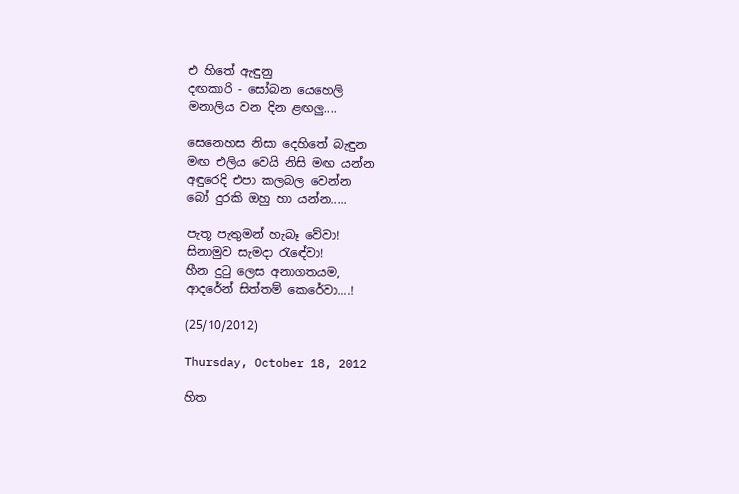එ හිතේ ඇඳුනු
දඟකාරි - සෝබන යෙහෙලි
මනාලිය වන දින ළඟලු....

සෙනෙහස නිසා දෙහිතේ බැඳුන
මඟ එලිය වෙයි නිසි මඟ යන්න
අඳුරෙදි එපා කලබල වෙන්න
බෝ දුරකි ඔහු හා යන්න.....

පැතූ පැතුමන් හැබෑ වේවා!
සිනාමුව සැමදා රැඳේවා!
හීන දුටු ලෙස අනාගතයම,
ආදරේන් සිත්තම් කෙරේවා....!

(25/10/2012)

Thursday, October 18, 2012

හිත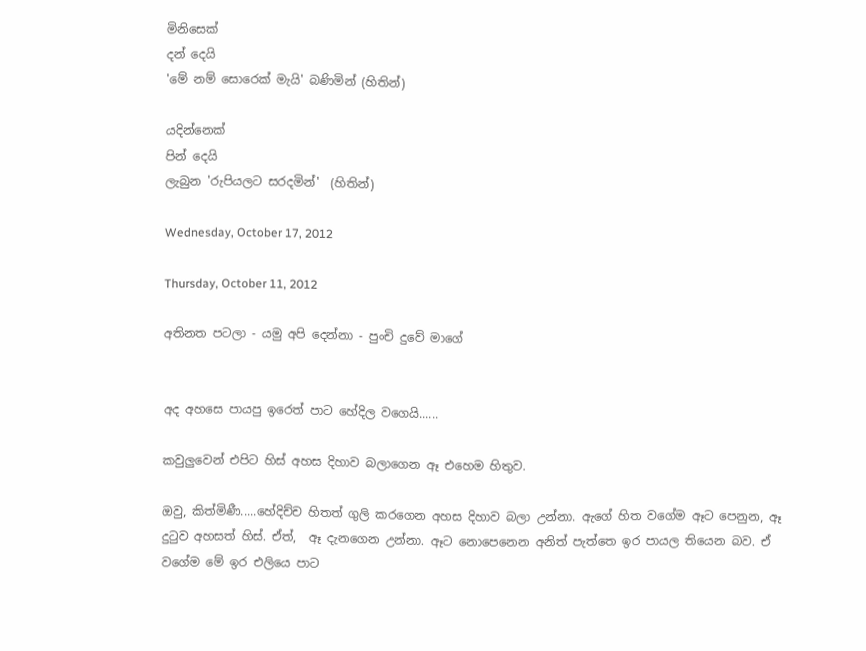මිනිසෙක්
දන් දෙයි
'මේ නම් සොරෙක් මැයි' බණිමින් (හිතින්)

යදින්නෙක්
පින් දෙයි
ලැබුන 'රුපියලට සරදමින්'  (හිතින්)

Wednesday, October 17, 2012

Thursday, October 11, 2012

අතිනත පටලා - යමු අපි දෙන්නා - පුංචි දුවේ මාගේ


අද අහසෙ පායපු ඉරෙත් පාට හේදිල වගෙයි......

කවුලුවෙන් එපිට හිස් අහස දිහාව බලාගෙන ඈ එහෙම හිතුව.

ඔවු, කිත්මිණී.....හේදිච්ච හිතත් ගුලි කරගෙන අහස දිහාව බලා උන්නා. ඇගේ හිත වගේම ඈට පෙනුන, ඈ දුටුව අහසත් හිස්. ඒත්,  ඈ දැනගෙන උන්නා. ඈට නොපෙනෙන අනිත් පැත්තෙ ඉර පායල තියෙන බව. ඒ වගේම මේ ඉර එලියෙ පාට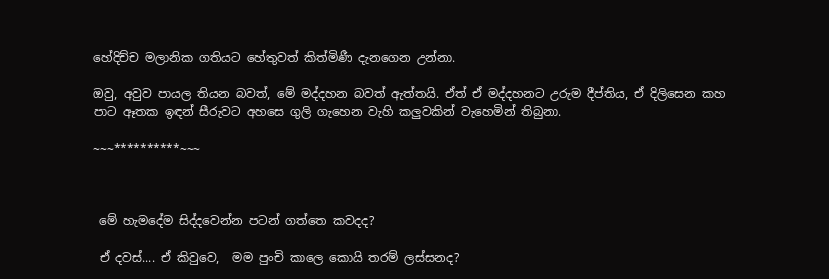හේදිච්ච මලානික ගතියට හේතුවත් කිත්මිණී දැනගෙන උන්නා.

ඔවු, අවුව පායල තියන බවත්, මේ මද්දහන බවත් ඇත්තයි. ඒත් ඒ මද්දහනට උරුම දීප්තිය, ඒ දිලිසෙන කහ පාට ඈතක ඉඳන් සීරුවට අහසෙ ගුලි ගැහෙන වැහි කලුවකින් වැහෙමින් තිබුනා.

~~~**********~~~



 මේ හැමදේම සිද්දවෙන්න පටන් ගත්තෙ කවදද?

 ඒ දවස්.... ඒ කිවුවෙ,  මම පුංචි කාලෙ කොයි තරම් ලස්සනද?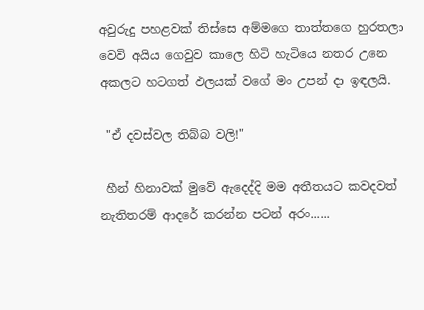අවුරුදු පහළවක් තිස්සෙ අම්මගෙ තාත්තගෙ හුරතලා වෙවි අයිය ගෙවුව කාලෙ හිටි හැටියෙ නතර උනෙ අකලට හටගත් ඵලයක් වගේ මං උපන් දා ඉඳලයි.

 "ඒ දවස්වල තිබ්බ වලි!"

 හීන් හිනාවක් මුවේ ඇදෙද්දි මම අතීතයට කවදවත් නැතිතරම් ආදරේ කරන්න පටන් අරං......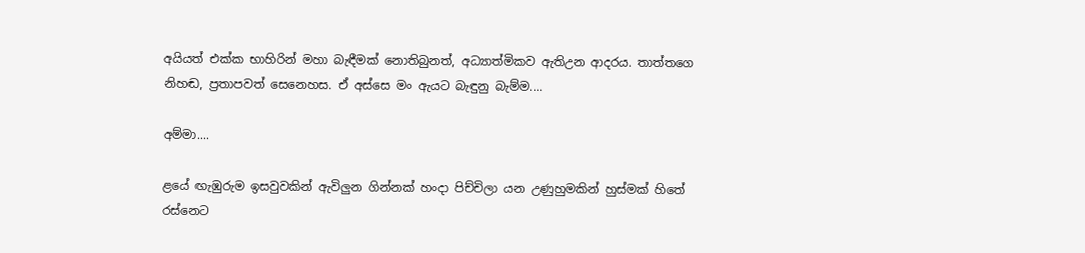අයියත් එක්ක භාහිරින් මහා බැඳීමක් නොතිබුනත්, අධ්‍යාත්මිකව ඇතිඋන ආදරය. තාත්තගෙ නිහඬ, ප්‍රතාපවත් සෙනෙහස. ඒ අස්සෙ මං ඇයට බැඳුනු බැම්ම....

අම්මා....

ළයේ ඟැඹුරුම ඉසවුවකින් ඇවිලුන ගින්නක් හංදා පිච්චිලා යන උණුහුමකින් හුස්මක් හිතේ රස්නෙට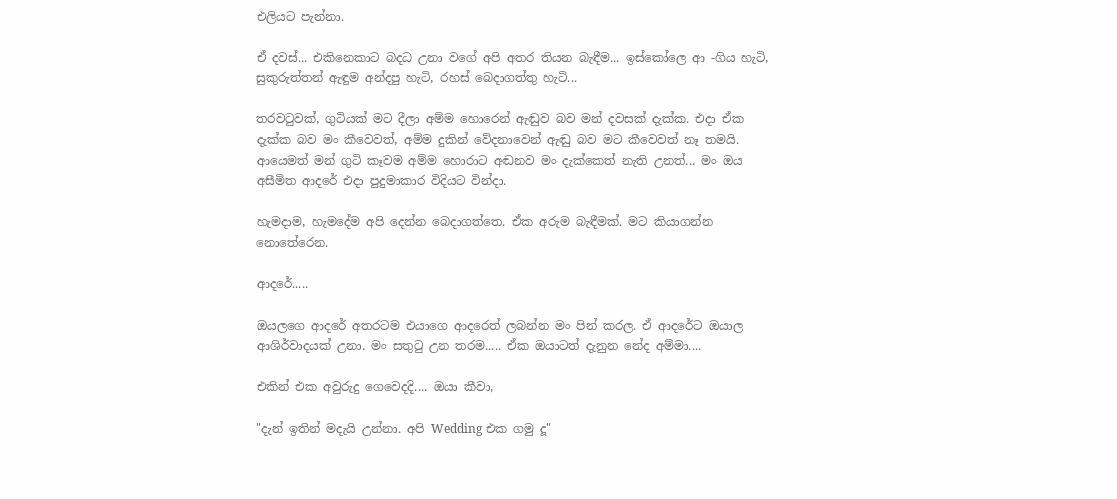එලියට පැන්නා.

ඒ දවස්... එකිනෙකාට බදධ උනා වගේ අපි අතර තියන බැඳීම... ඉස්කෝලෙ ආ -ගිය හැටි, සුකුරුත්තන් ඇඳුම අන්දපු හැටි, රහස් බෙදාගත්තු හැටි...

තරවටුවක්, ගුටියක් මට දීලා අම්ම හොරෙන් ඇඬුව බව මන් දවසක් දැක්ක. එදා ඒක දැක්ක බව මං කීවෙවත්, අම්ම දුකින් වේදනාවෙන් ඇඬු බව මට කීවෙවත් නෑ තමයි. ආයෙමත් මන් ගුටි කෑවම අම්ම හොරාට අඬනව මං දැක්කෙත් නැති උනත්... මං ඔය අසීමිත ආදරේ එදා පුදුමාකාර විදියට වින්දා.

හැමදාම, හැමදේම අපි දෙන්න බෙදාගත්තෙ. ඒක අරුම බැඳීමක්. මට කියාගන්න නොතේරෙන.

ආදරේ.....

ඔයලගෙ ආදරේ අතරටම එයාගෙ ආදරෙත් ලබන්න මං පින් කරල. ඒ ආදරේට ඔයාල ආශිර්වාදයක් උනා. මං සතුටු උන තරම..... ඒක ඔයාටත් දැනුන නේද අම්මා....

එකින් එක අවුරුදු ගෙවෙදදි.... ඔයා කීවා,

"දැන් ඉතින් මදැයි උන්නා. අපි Wedding එක ගමු දූ"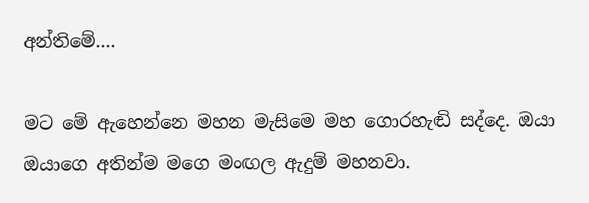අන්තිමේ....

මට මේ ඇහෙන්නෙ මහන මැසිමෙ මහ ගොරහැඬි සද්දෙ. ඔයා ඔයාගෙ අතින්ම මගෙ මංඟල ඇදුම් මහනවා.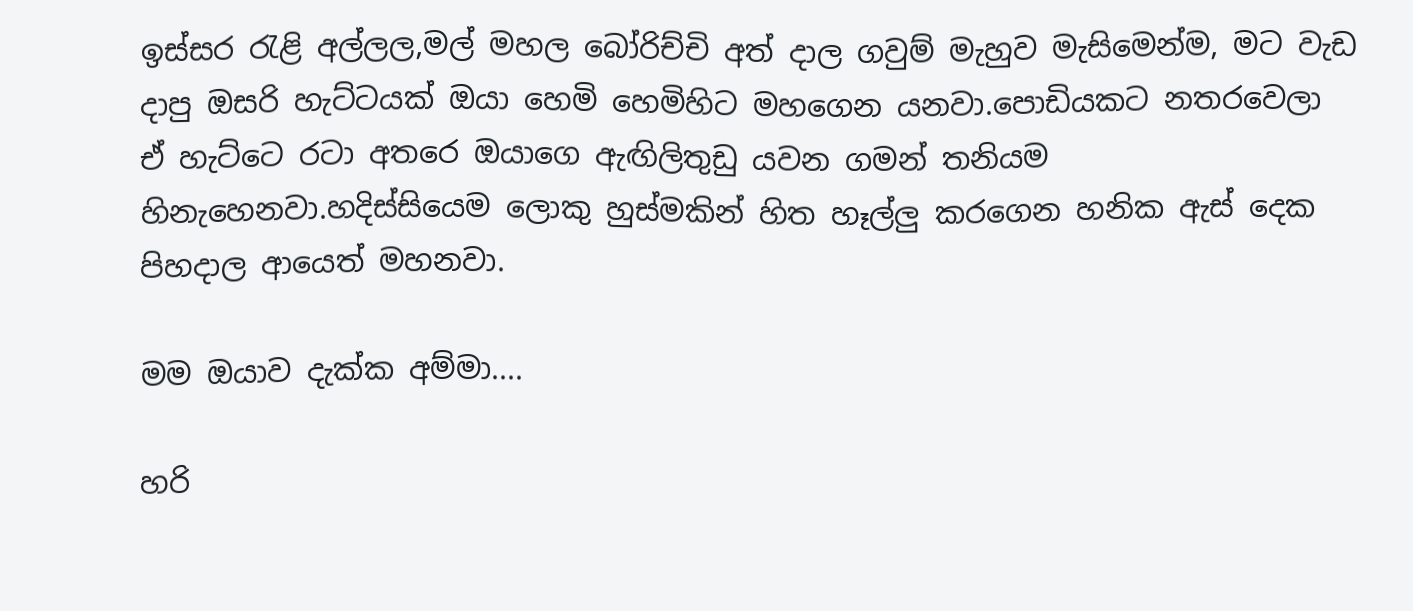ඉස්සර රැළි අල්ලල,මල් මහල බෝරිච්චි අත් දාල ගවුම් මැහුව මැසිමෙන්ම, මට වැඩ දාපු ඔසරි හැට්ටයක් ඔයා හෙමි හෙමිහිට මහගෙන යනවා.පොඩියකට නතරවෙලා ඒ හැට්ටෙ රටා අතරෙ ඔයාගෙ ඇඟිලිතුඩු යවන ගමන් තනියම හිනැහෙනවා.හදිස්සියෙම ලොකු හුස්මකින් හිත හෑල්ලු කරගෙන හනික ඇස් දෙක පිහදාල ආයෙත් මහනවා.

මම ඔයාව දැක්ක අම්මා....

හරි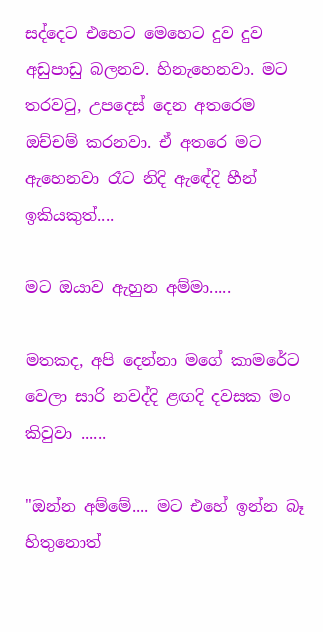සද්දෙට එහෙට මෙහෙට දුව දුව අඩුපාඩු බලනව. හිනැහෙනවා. මට තරවටු, උපදෙස් දෙන අතරෙම ඔච්චම් කරනවා. ඒ අතරෙ මට ඇහෙනවා රෑට නිදි ඇඳේදි හීන් ඉකියකුත්....

මට ඔයාව ඇහුන අම්මා.....

මතකද, අපි දෙන්නා මගේ කාමරේට වෙලා සාරි නවද්දි ළඟදි දවසක මං කිවුවා ......

"ඔන්න අම්මේ.... මට එහේ ඉන්න බෑ හිතුනොත්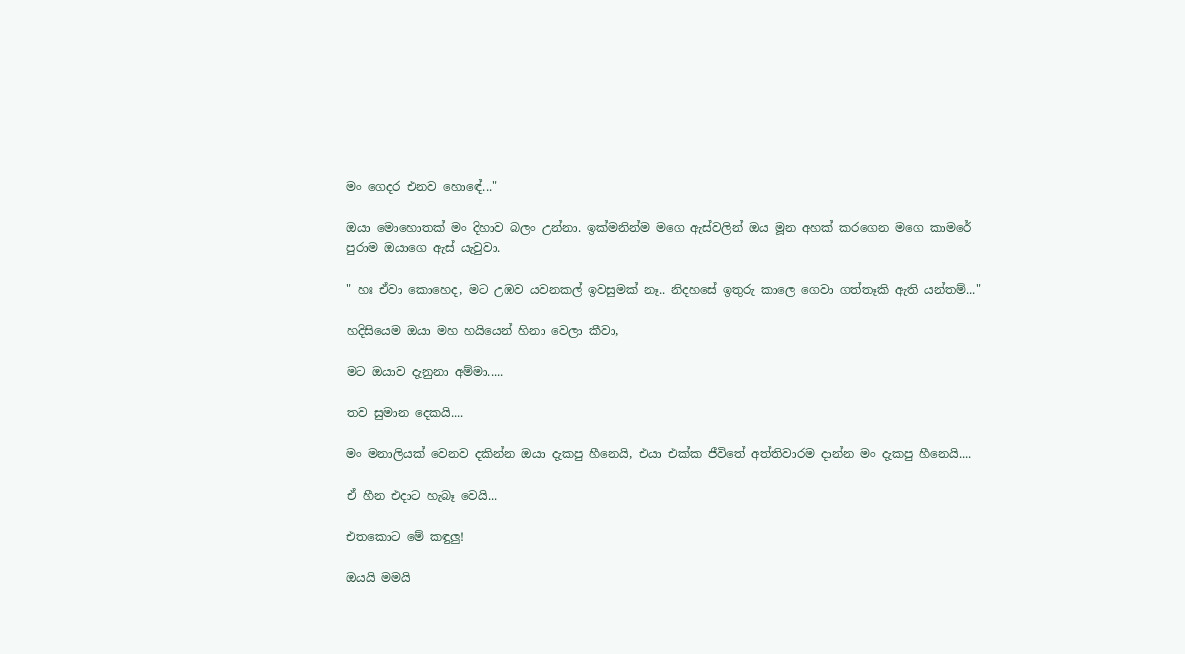මං ගෙදර එනව හොඳේ..."

ඔයා මොහොතක් මං දිහාව බලං උන්නා. ඉක්මනින්ම මගෙ ඇස්වලින් ඔය මූන අහක් කරගෙන මගෙ කාමරේ පුරාම ඔයාගෙ ඇස් යැවුවා.

" හඃ ඒවා කොහෙද, මට උඹව යවනකල් ඉවසුමක් නෑ.. නිදහසේ ඉතුරු කාලෙ ගෙවා ගත්තෑකි ඇති යන්තම්..."

හදිසියෙම ඔයා මහ හයියෙන් හිනා වෙලා කීවා,

මට ඔයාව දැනුනා අම්මා.....

තව සුමාන දෙකයි....

මං මනාලියක් වෙනව දකින්න ඔයා දැකපු හීනෙයි, එයා එක්ක ජීවිතේ අත්තිවාරම දාන්න මං දැකපු හීනෙයි....

ඒ හීන එදාට හැබෑ වෙයි...

එතකොට මේ කඳුලු!

ඔයයි මමයි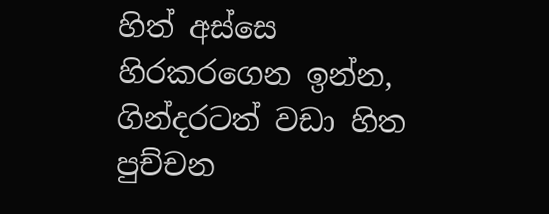හිත් අස්සෙ හිරකරගෙන ඉන්න, ගින්දරටත් වඩා හිත පුච්චන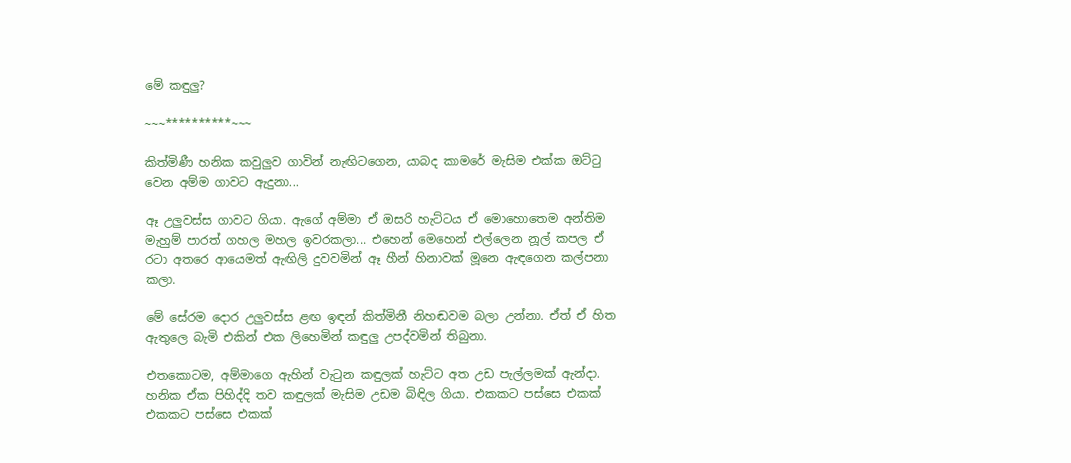මේ කඳුලු?

~~~**********~~~

කිත්මිණී හනික කවුලුව ගාවින් නැඟිටගෙන, යාබද කාමරේ මැසිම එක්ක ඔට්ටු වෙන අම්ම ගාවට ඇදුනා...

ඈ උලුවස්ස ගාවට ගියා. ඇගේ අම්මා ඒ ඔසරි හැට්ටය ඒ මොහොතෙම අන්තිම මැහුම් පාරත් ගහල මහල ඉවරකලා... එහෙන් මෙහෙන් එල්ලෙන නූල් කපල ඒ රටා අතරෙ ආයෙමත් ඇඟිලි දුවවමින් ඈ හීන් හිනාවක් මූනෙ ඇඳගෙන කල්පනා කලා.

මේ සේරම දොර උලුවස්ස ළඟ ඉඳන් කිත්මිනී නිහඬවම බලා උන්නා. ඒත් ඒ හිත ඇතුලෙ බැමි එකින් එක ලිහෙමින් කඳුලු උපද්වමින් තිබුනා.

එතකොටම, අම්මාගෙ ඇහින් වැටුන කඳුලක් හැට්ට අත උඩ පැල්ලමක් ඇන්දා. හනික ඒක පිහිද්දි තව කඳුලක් මැසිම උඩම බිඳිල ගියා. එකකට පස්සෙ එකක් එකකට පස්සෙ එකක්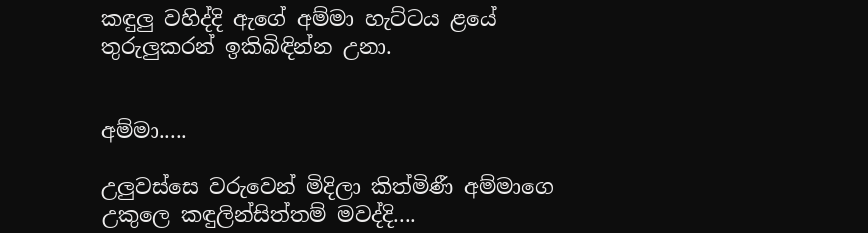කඳුලු වහිද්දි ඇගේ අම්මා හැට්ටය ළයේ තුරුලුකරන් ඉකිබිඳින්න උනා.


අම්මා.....

උලුවස්සෙ වරුවෙන් මිදිලා කිත්මිණී අම්මාගෙ උකුලෙ කඳුලින්සිත්තම් මවද්දි....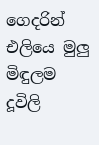ගෙදරින් එලියෙ මුලු මිඳුලම දූවිලි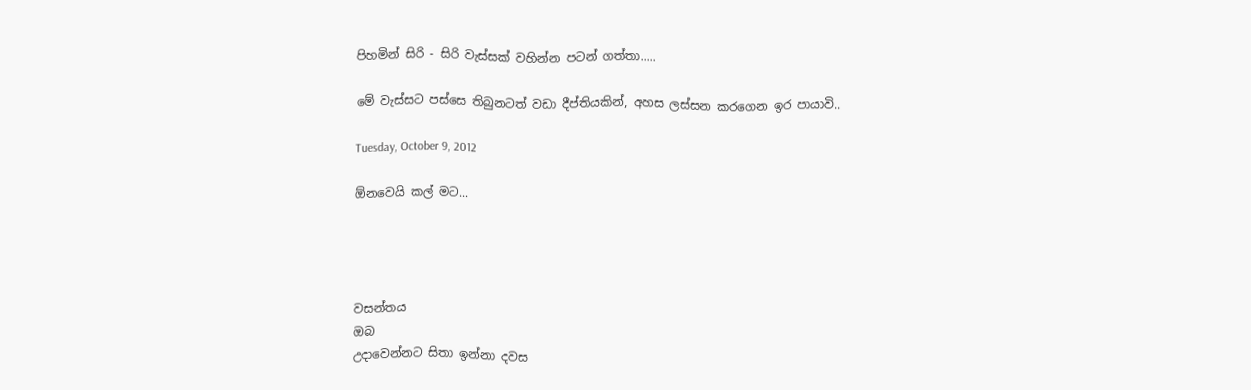පිහමින් සිරි - සිරි වැස්සක් වහින්න පටන් ගත්තා.....

මේ වැස්සට පස්සෙ තිබුනටත් වඩා දීප්තියකින්, අහස ලස්සන කරගෙන ඉර පායාවි..

Tuesday, October 9, 2012

ඕනවෙයි කල් මට...




වසන්තය
ඔබ
උදාවෙන්නට සිතා ඉන්නා දවස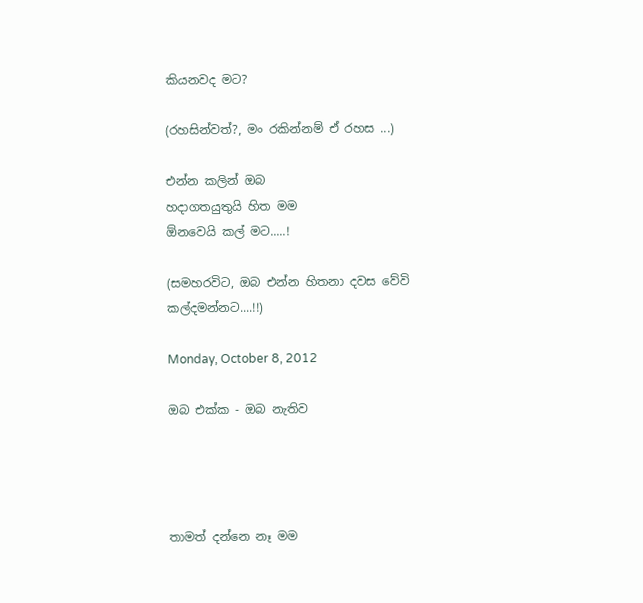කියනවද මට?

(රහසින්වත්?, මං රකින්නම් ඒ රහස ...)

එන්න කලින් ඔබ
හදාගතයුතුයි හිත මම
ඕනවෙයි කල් මට.....!

(සමහරවිට, ඔබ එන්න හිතනා දවස වේවි කල්දමන්නට....!!)

Monday, October 8, 2012

ඔබ එක්ක - ඔබ නැතිව




තාමත් දන්නෙ නෑ මම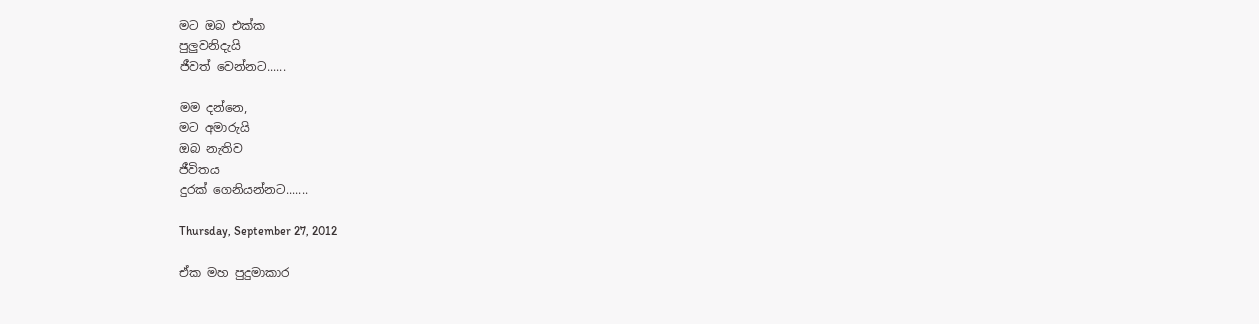මට ඔබ එක්ක
පුලුවනිදැයි
ජීවත් වෙන්නට......

මම දන්නෙ,
මට අමාරුයි
ඔබ නැතිව
ජීවිතය
දුරක් ගෙනියන්නට.......

Thursday, September 27, 2012

ඒක මහ පුදුමාකාර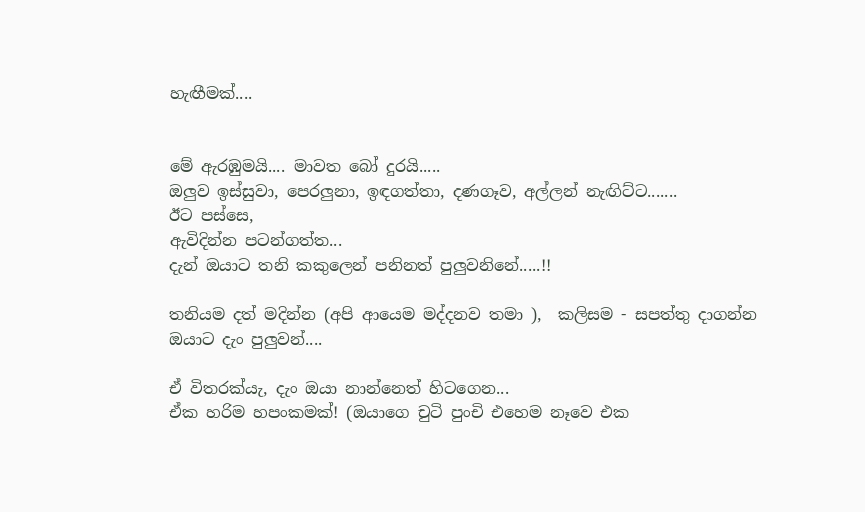හැඟීමක්....


මේ ඇරඹුමයි.... මාවත බෝ දුරයි.....
ඔලුව ඉස්සුවා, පෙරලුනා, ඉඳගත්තා, දණගෑව, අල්ලන් නැඟිට්ට.......
ඊට පස්සෙ,
ඇවිදින්න පටන්ගත්ත...
දැන් ඔයාට තනි කකුලෙන් පනිනත් පුලුවනිනේ.....!!

තනියම දත් මදින්න (අපි ආයෙම මද්දනව තමා ),  කලිසම - සපත්තු දාගන්න ඔයාට දැං පුලුවන්....

ඒ විතරක්යැ, දැං ඔයා නාන්නෙත් හිටගෙන...
ඒක හරිම හපංකමක්! (ඔයාගෙ චුටි පුංචි එහෙම නෑවෙ එක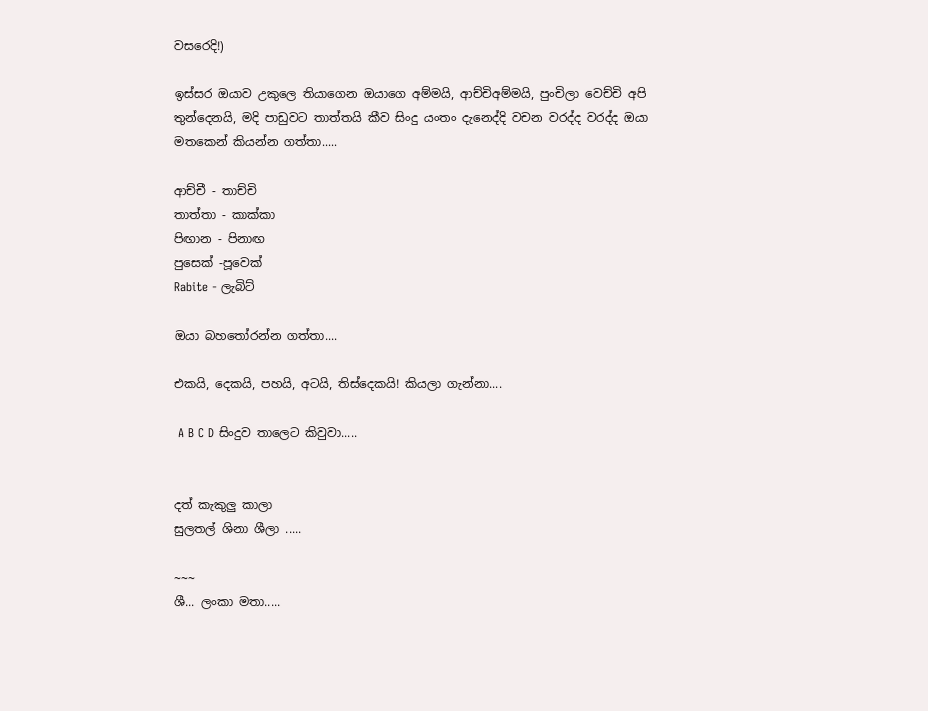වසරෙදි!)

ඉස්සර ඔයාව උකුලෙ තියාගෙන ඔයාගෙ අම්මයි, ආච්චිඅම්මයි, පුංචිලා වෙච්චි අපි තුන්දෙනයි, මදි පාඩුවට තාත්තයි කීව සිංදු යංතං දැනෙද්දි වචන වරද්ද වරද්ද ඔයා මතකෙන් කියන්න ගත්තා.....

ආච්චී - තාච්චි
තාත්තා - කාක්කා
පිඟාන - පිනාඟ
පුසෙක් -පූවෙක්
Rabite - ලැබිට්

ඔයා බහතෝරන්න ගත්තා....

එකයි, දෙකයි, පහයි, අටයි, තිස්දෙකයි! කියලා ගැන්නා....

 A B C D සිංදුව තාලෙට කිවුවා.....


දත් කැකුලු කාලා
සුලතල් ශිනා ශීලා .....

~~~
ශී... ලංකා මතා.....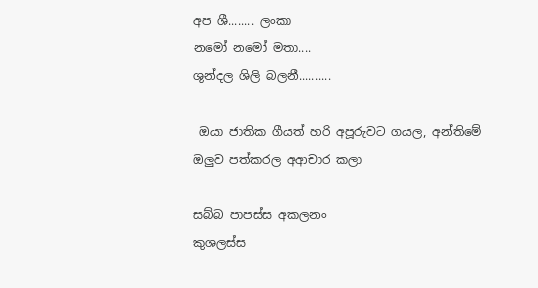අප ශී........ ලංකා
නමෝ නමෝ මතා....
ශුන්දල ශිලි බලනී..........

 ඔයා ජාතික ගීයත් හරි අපූරුවට ගයල, අන්තිමේ ඔලුව පත්කරල අආචාර කලා

සබ්බ පාපස්ස අකලනං
කුශලස්ස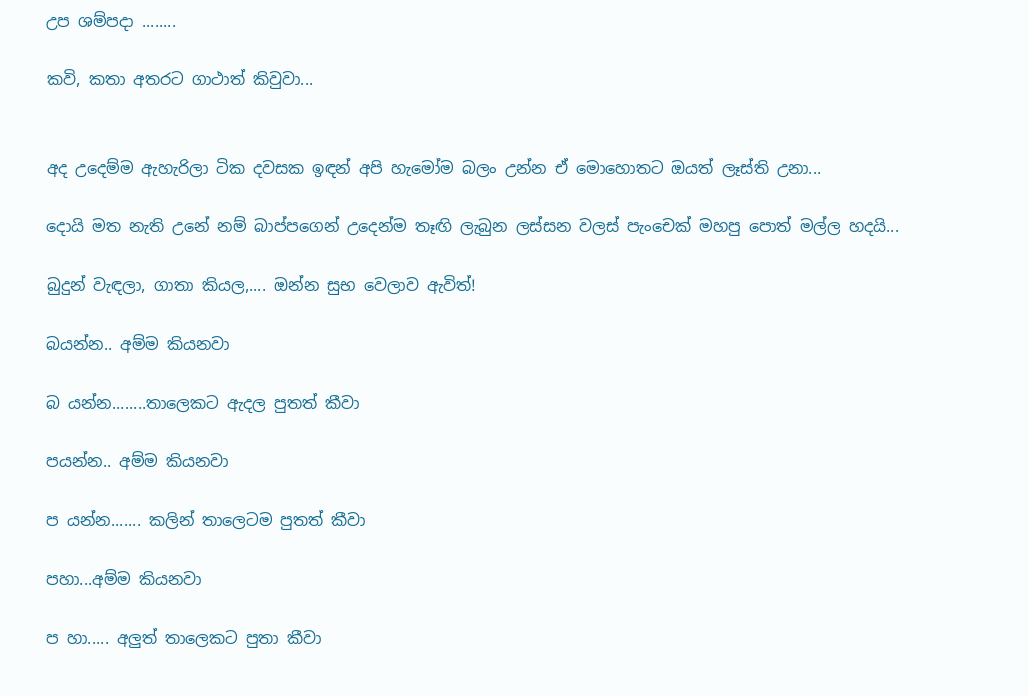උප ශම්පදා ........

කවි, කතා අතරට ගාථාත් කිවුවා...


අද උදෙම්ම ඇහැරිලා ටික දවසක ඉඳන් අපි හැමෝම බලං උන්න ඒ මොහොතට ඔයත් ලෑස්ති උනා...

දොයි මත නැති උනේ නම් බාප්පගෙන් උදෙන්ම තෑඟි ලැබුන ලස්සන වලස් පැංචෙක් මහපු පොත් මල්ල හදයි...

බුදුන් වැඳලා, ගාතා කියල,.... ඔන්න සුභ වෙලාව ඇවිත්!

බයන්න.. අම්ම කියනවා

බ යන්න........තාලෙකට ඇදල පුතත් කීවා

පයන්න.. අම්ම කියනවා

ප යන්න....... කලින් තාලෙටම පුතත් කීවා

පහා...අම්ම කියනවා

ප හා..... අලුත් තාලෙකට පුතා කීවා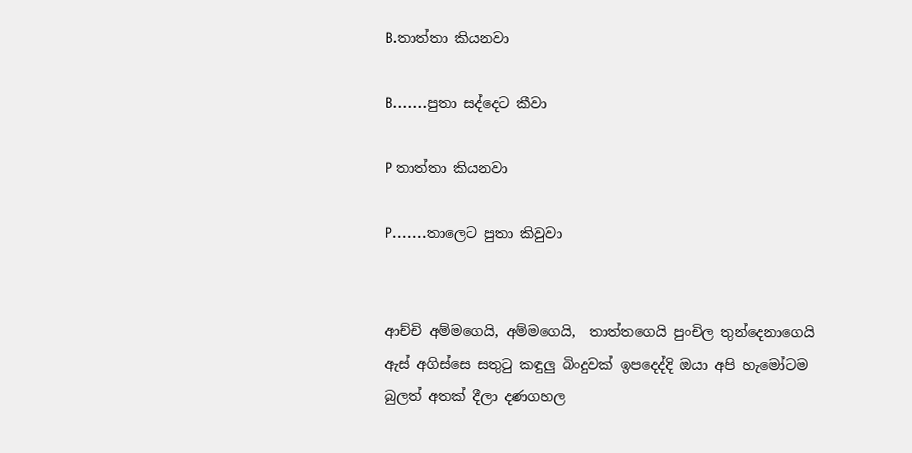B.තාත්තා කියනවා

B.......පුතා සද්දෙට කීවා

P තාත්තා කියනවා

P.......තාලෙට පුතා කිවුවා


ආච්චි අම්මගෙයි, අම්මගෙයි,  තාත්තගෙයි පුංචිල තුන්දෙනාගෙයි ඇස් අගිස්සෙ සතුටු කඳුලු බිංදුවක් ඉපදෙද්දි ඔයා අපි හැමෝටම බුලත් අතක් දීලා දණගහල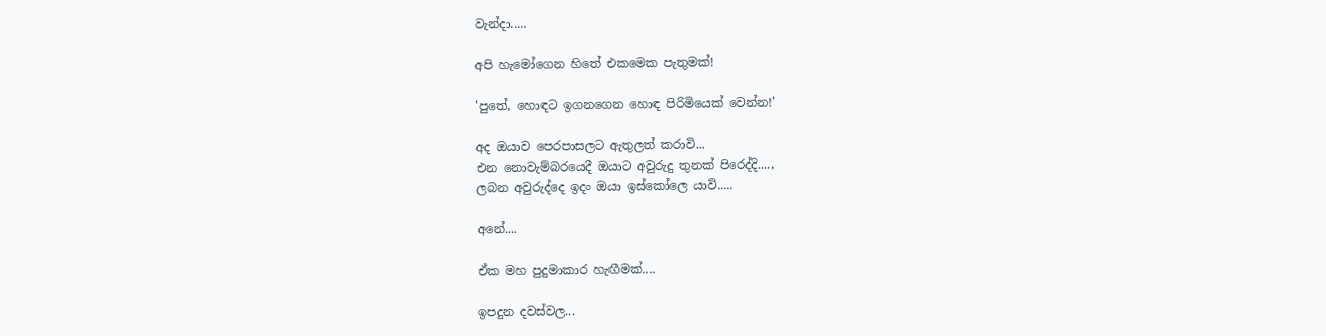වැන්දා.....

අපි හැමෝගෙන හිතේ එකමෙක පැතුමක්!

'පුතේ, හොඳට ඉගනගෙන හොඳ පිරිමියෙක් වෙන්න!'

අද ඔයාව පෙරපාසලට ඇතුලත් කරාවි...
එන නොවැම්බරයෙදී ඔයාට අවුරුදු තුනක් පිරෙද්දි....,
ලබන අවුරුද්දෙ ඉදං ඔයා ඉස්කෝලෙ යාවි.....

අනේ....

ඒක මහ පුදුමාකාර හැඟීමක්....

ඉපදුන දවස්වල...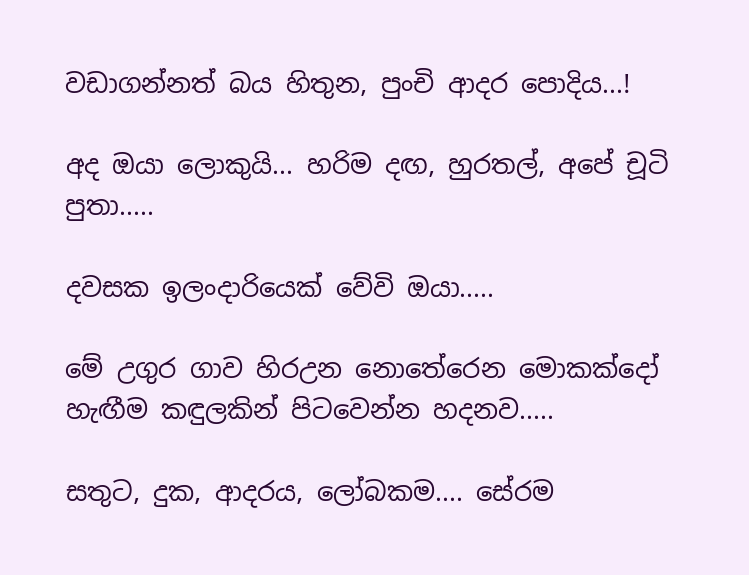වඩාගන්නත් බය හිතුන, පුංචි ආදර පොදිය...!

අද ඔයා ලොකුයි... හරිම දඟ, හුරතල්, අපේ චූටි පුතා.....

දවසක ඉලංදාරියෙක් වේවි ඔයා.....

මේ උගුර ගාව හිරඋන නොතේරෙන මොකක්දෝ හැඟීම කඳුලකින් පිටවෙන්න හදනව.....

සතුට, දුක, ආදරය, ලෝබකම.... සේරම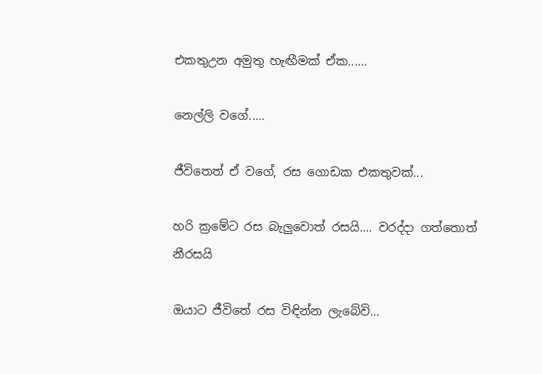එකතුඋන අමුතු හැඟීමක් ඒක......

නෙල්ලි වගේ.....

ජීවිතෙත් ඒ වගේ, රස ගොඩක එකතුවක්...

හරි ක්‍රමේට රස බැලුවොත් රසයි.... වරද්දා ගත්තොත් නීරසයි

ඔයාට ජීවිතේ රස විඳින්න ලැබේවි...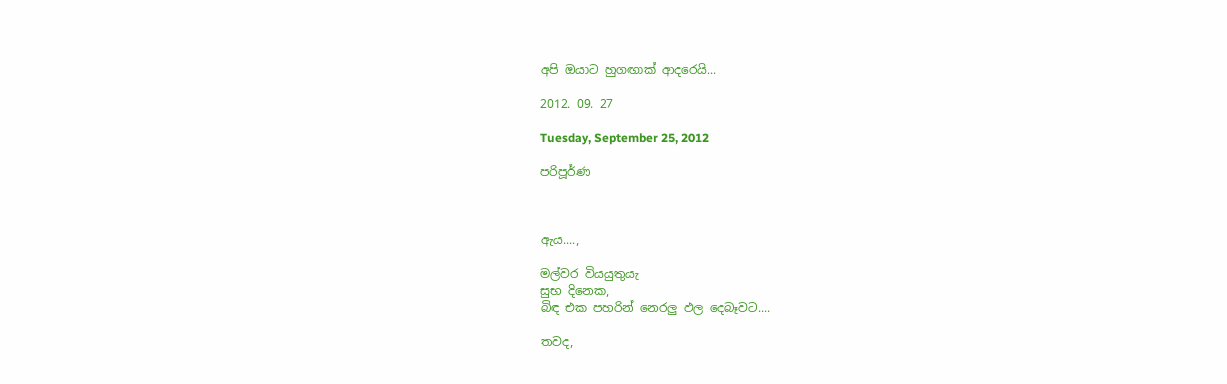අපි ඔයාට හුගඟාක් ආදරෙයි...

2012. 09. 27

Tuesday, September 25, 2012

පරිපූර්ණ



ඇය....,

මල්වර වියයුතුයැ
සුභ දිනෙක,
බිඳ එක පහරින් නෙරලු ඵල දෙබෑවට....

තවද,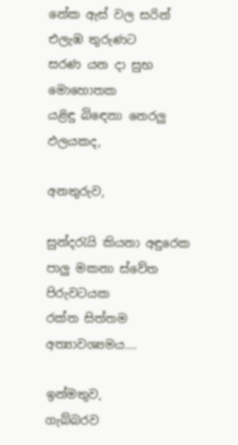නේක ඇස් වල සරින්
එලැඹ තුරුණට
සරණ යන දා සුභ මොහොතක
යළිඳු බිඳෙනා නෙරලු ඵලයකද,

අනතුරුව,

සුන්දරැයි කියනා අඳුරෙක
පාලු මකනා ස්වේත පිරුවටයක
රක්ත සිත්තම
අත්‍යාවශ්‍යමය....

ඉන්මතුව,
ගැබ්බරව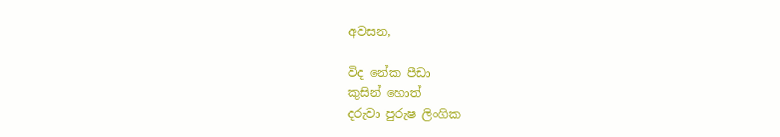අවසන,

විද නේක පීඩා
කුසින් හොත්
දරුවා පුරුෂ ලිංගික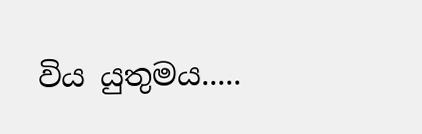විය යුතුමය.....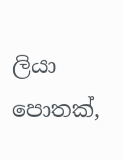ලියා පොතක්,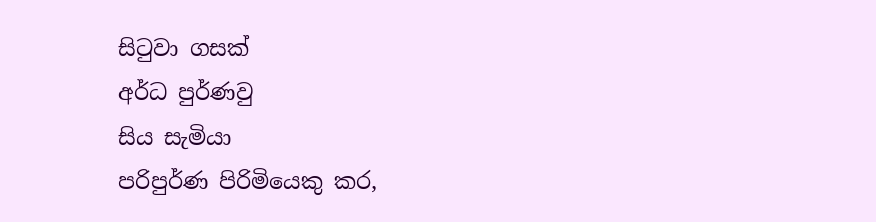සිටුවා ගසක්
අර්ධ පුර්ණවු
සිය සැමියා
පරිපුර්ණ පිරිමියෙකු කර,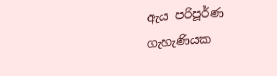ඇය පරිපූර්ණ ගැහැණියක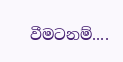වීමටනම්....